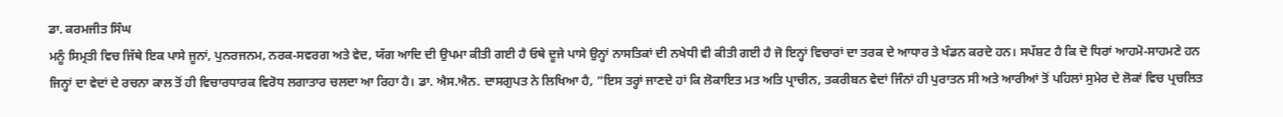ਡਾ. ਕਰਮਜੀਤ ਸਿੰਘ
ਮਨੂੰ ਸਿਮ੍ਰਤੀ ਵਿਚ ਜਿੱਥੇ ਇਕ ਪਾਸੇ ਜੂਨਾਂ, ਪੁਨਰਜਨਮ, ਨਰਕ-ਸਵਰਗ ਅਤੇ ਵੇਦ, ਯੱਗ ਆਦਿ ਦੀ ਉਪਮਾ ਕੀਤੀ ਗਈ ਹੈ ਓਥੇ ਦੂਜੇ ਪਾਸੇ ਉਨ੍ਹਾਂ ਨਾਸਤਿਕਾਂ ਦੀ ਨਖੇਧੀ ਵੀ ਕੀਤੀ ਗਈ ਹੈ ਜੋ ਇਨ੍ਹਾਂ ਵਿਚਾਰਾਂ ਦਾ ਤਰਕ ਦੇ ਆਧਾਰ ਤੇ ਖੰਡਨ ਕਰਦੇ ਹਨ। ਸਪੱਸ਼ਟ ਹੈ ਕਿ ਦੋ ਧਿਰਾਂ ਆਹਮੋ-ਸਾਹਮਣੇ ਹਨ ਜਿਨ੍ਹਾਂ ਦਾ ਵੇਦਾਂ ਦੇ ਰਚਨਾ ਕਾਲ ਤੋਂ ਹੀ ਵਿਚਾਰਧਾਰਕ ਵਿਰੋਧ ਲਗਾਤਾਰ ਚਲਦਾ ਆ ਰਿਹਾ ਹੈ। ਡਾ. ਐਸ.ਐਨ. ਦਾਸਗੁਪਤ ਨੇ ਲਿਖਿਆ ਹੈ, ”ਇਸ ਤਰ੍ਹਾਂ ਜਾਣਦੇ ਹਾਂ ਕਿ ਲੋਕਾਇਤ ਮਤ ਅਤਿ ਪ੍ਰਾਚੀਨ, ਤਕਰੀਬਨ ਵੇਦਾਂ ਜਿੰਨਾਂ ਹੀ ਪੁਰਾਤਨ ਸੀ ਅਤੇ ਆਰੀਆਂ ਤੋਂ ਪਹਿਲਾਂ ਸੁਮੇਰ ਦੇ ਲੋਕਾਂ ਵਿਚ ਪ੍ਰਚਲਿਤ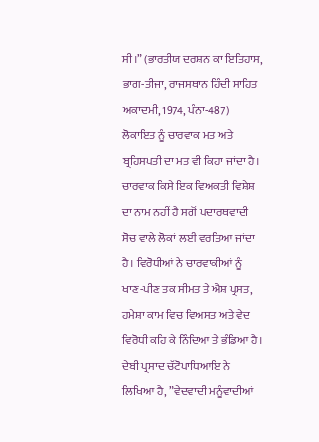ਸੀ।” (ਭਾਰਤੀਯ ਦਰਸ਼ਨ ਕਾ ਇਤਿਹਾਸ, ਭਾਗ-ਤੀਜਾ, ਰਾਜਸਥਾਨ ਹਿੰਦੀ ਸਾਹਿਤ ਅਕਾਦਮੀ, 1974, ਪੰਨਾ-487) ਲੋਕਾਇਤ ਨੂੰ ਚਾਰਵਾਕ ਮਤ ਅਤੇ ਬ੍ਰਹਿਸਪਤੀ ਦਾ ਮਤ ਵੀ ਕਿਹਾ ਜਾਂਦਾ ਹੈ। ਚਾਰਵਾਕ ਕਿਸੇ ਇਕ ਵਿਅਕਤੀ ਵਿਸ਼ੇਸ਼ ਦਾ ਨਾਮ ਨਹੀਂ ਹੈ ਸਗੋਂ ਪਦਾਰਥਵਾਦੀ ਸੋਚ ਵਾਲੇ ਲੋਕਾਂ ਲਈ ਵਰਤਿਆ ਜਾਂਦਾ ਹੈ। ਵਿਰੋਧੀਆਂ ਨੇ ਚਾਰਵਾਕੀਆਂ ਨੂੰ ਖਾਣ-ਪੀਣ ਤਕ ਸੀਮਤ ਤੇ ਐਸ਼ ਪ੍ਰਸਤ, ਹਮੇਸ਼ਾ ਕਾਮ ਵਿਚ ਵਿਅਸਤ ਅਤੇ ਵੇਦ ਵਿਰੋਧੀ ਕਹਿ ਕੇ ਨਿੰਦਿਆ ਤੇ ਭੰਡਿਆ ਹੈ। ਦੇਬੀ ਪ੍ਰਸਾਦ ਚੱਟੋਪਾਧਿਆਇ ਨੇ ਲਿਖਿਆ ਹੈ, ”ਵੇਦਵਾਦੀ ਮਨੂੰਵਾਦੀਆਂ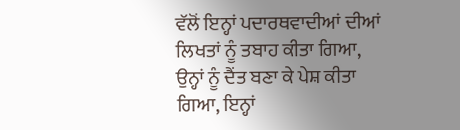ਵੱਲੋਂ ਇਨ੍ਹਾਂ ਪਦਾਰਥਵਾਦੀਆਂ ਦੀਆਂ ਲਿਖਤਾਂ ਨੂੰ ਤਬਾਹ ਕੀਤਾ ਗਿਆ, ਉਨ੍ਹਾਂ ਨੂੰ ਦੈਂਤ ਬਣਾ ਕੇ ਪੇਸ਼ ਕੀਤਾ ਗਿਆ, ਇਨ੍ਹਾਂ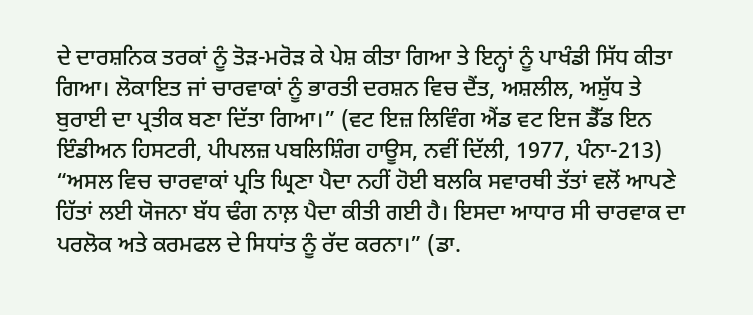ਦੇ ਦਾਰਸ਼ਨਿਕ ਤਰਕਾਂ ਨੂੰ ਤੋੜ-ਮਰੋੜ ਕੇ ਪੇਸ਼ ਕੀਤਾ ਗਿਆ ਤੇ ਇਨ੍ਹਾਂ ਨੂੰ ਪਾਖੰਡੀ ਸਿੱਧ ਕੀਤਾ ਗਿਆ। ਲੋਕਾਇਤ ਜਾਂ ਚਾਰਵਾਕਾਂ ਨੂੰ ਭਾਰਤੀ ਦਰਸ਼ਨ ਵਿਚ ਦੈਂਤ, ਅਸ਼ਲੀਲ, ਅਸ਼ੁੱਧ ਤੇ ਬੁਰਾਈ ਦਾ ਪ੍ਰਤੀਕ ਬਣਾ ਦਿੱਤਾ ਗਿਆ।” (ਵਟ ਇਜ਼ ਲਿਵਿੰਗ ਐਂਡ ਵਟ ਇਜ ਡੈੱਡ ਇਨ ਇੰਡੀਅਨ ਹਿਸਟਰੀ, ਪੀਪਲਜ਼ ਪਬਲਿਸ਼ਿੰਗ ਹਾਊਸ, ਨਵੀਂ ਦਿੱਲੀ, 1977, ਪੰਨਾ-213) “ਅਸਲ ਵਿਚ ਚਾਰਵਾਕਾਂ ਪ੍ਰਤਿ ਘ੍ਰਿਣਾ ਪੈਦਾ ਨਹੀਂ ਹੋਈ ਬਲਕਿ ਸਵਾਰਥੀ ਤੱਤਾਂ ਵਲੋਂ ਆਪਣੇ ਹਿੱਤਾਂ ਲਈ ਯੋਜਨਾ ਬੱਧ ਢੰਗ ਨਾਲ਼ ਪੈਦਾ ਕੀਤੀ ਗਈ ਹੈ। ਇਸਦਾ ਆਧਾਰ ਸੀ ਚਾਰਵਾਕ ਦਾ ਪਰਲੋਕ ਅਤੇ ਕਰਮਫਲ ਦੇ ਸਿਧਾਂਤ ਨੂੰ ਰੱਦ ਕਰਨਾ।” (ਡਾ.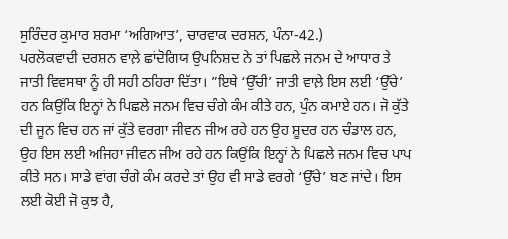ਸੁਰਿੰਦਰ ਕੁਮਾਰ ਸ਼ਰਮਾ ‘ਅਗਿਆਤ’, ਚਾਰਵਾਕ ਦਰਸ਼ਨ, ਪੰਨਾ-42.)
ਪਰਲੋਕਵਾਦੀ ਦਰਸ਼ਨ ਵਾਲ਼ੇ ਛਾਂਦੋਗਿਯ ਉਪਨਿਸ਼ਦ ਨੇ ਤਾਂ ਪਿਛਲੇ ਜਨਮ ਦੇ ਆਧਾਰ ਤੇ ਜਾਤੀ ਵਿਵਸਥਾ ਨੂੰ ਹੀ ਸਹੀ ਠਹਿਰਾ ਦਿੱਤਾ। ”ਇਥੇ ‘ਉੱਚੀ’ ਜਾਤੀ ਵਾਲ਼ੇ ਇਸ ਲਈ ‘ਉੱਚੇ’ ਹਨ ਕਿਉਂਕਿ ਇਨ੍ਹਾਂ ਨੇ ਪਿਛਲੇ ਜਨਮ ਵਿਚ ਚੰਗੇ ਕੰਮ ਕੀਤੇ ਹਨ, ਪੁੰਨ ਕਮਾਏ ਹਨ। ਜੋ ਕੁੱਤੇ ਦੀ ਜੂਨ ਵਿਚ ਹਨ ਜਾਂ ਕੁੱਤੇ ਵਰਗਾ ਜੀਵਨ ਜੀਅ ਰਹੇ ਹਨ ਉਹ ਸ਼ੂਦਰ ਹਨ ਚੰਡਾਲ ਹਨ, ਉਹ ਇਸ ਲਈ ਅਜਿਹਾ ਜੀਵਨ ਜੀਅ ਰਹੇ ਹਨ ਕਿਉਂਕਿ ਇਨ੍ਹਾਂ ਨੇ ਪਿਛਲੇ ਜਨਮ ਵਿਚ ਪਾਪ ਕੀਤੇ ਸਨ। ਸਾਡੇ ਵਾਂਗ ਚੰਗੇ ਕੰਮ ਕਰਦੇ ਤਾਂ ਉਹ ਵੀ ਸਾਡੇ ਵਰਗੇ ‘ਉੱਚੇ’ ਬਣ ਜਾਂਦੇ। ਇਸ ਲਈ ਕੋਈ ਜੋ ਕੁਝ ਹੈ,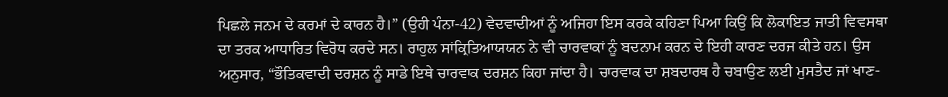ਪਿਛਲੇ ਜਨਮ ਦੇ ਕਰਮਾਂ ਦੇ ਕਾਰਨ ਹੈ।” (ਉਹੀ ਪੰਨਾ-42) ਵੇਦਵਾਦੀਆਂ ਨੂੰ ਅਜਿਹਾ ਇਸ ਕਰਕੇ ਕਹਿਣਾ ਪਿਆ ਕਿਉਂ ਕਿ ਲੋਕਾਇਤ ਜਾਤੀ ਵਿਵਸਥਾ ਦਾ ਤਰਕ ਆਧਾਰਿਤ ਵਿਰੋਧ ਕਰਦੇ ਸਨ। ਰਾਹੁਲ ਸਾਂਕ੍ਰਿਤਿਆਯਯਨ ਨੇ ਵੀ ਚਾਰਵਾਕਾਂ ਨੂੰ ਬਦਨਾਮ ਕਰਨ ਦੇ ਇਹੀ ਕਾਰਣ ਦਰਜ ਕੀਤੇ ਹਨ। ਉਸ ਅਨੁਸਾਰ, “ਭੌਤਿਕਵਾਦੀ ਦਰਸ਼ਨ ਨੂੰ ਸਾਡੇ ਇਥੇ ਚਾਰਵਾਕ ਦਰਸ਼ਨ ਕਿਹਾ ਜਾਂਦਾ ਹੈ। ਚਾਰਵਾਕ ਦਾ ਸ਼ਬਦਾਰਥ ਹੈ ਚਬਾਉਣ ਲਈ ਮੁਸਤੈਦ ਜਾਂ ਖਾਣ-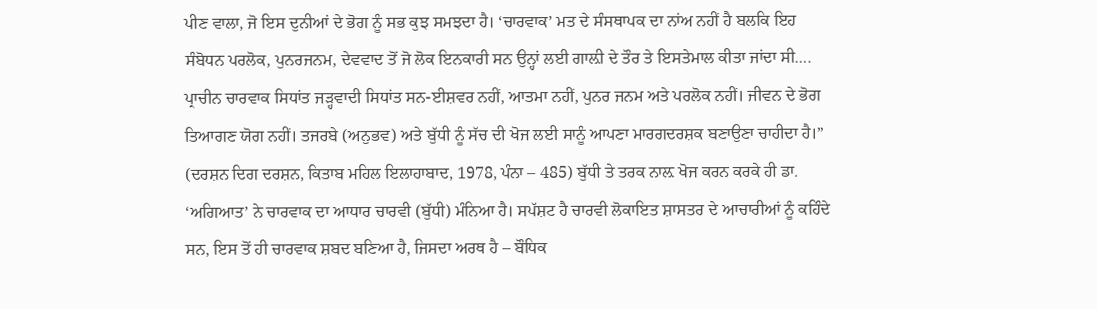ਪੀਣ ਵਾਲਾ, ਜੋ ਇਸ ਦੁਨੀਆਂ ਦੇ ਭੋਗ ਨੂੰ ਸਭ ਕੁਝ ਸਮਝਦਾ ਹੈ। ‘ਚਾਰਵਾਕ’ ਮਤ ਦੇ ਸੰਸਥਾਪਕ ਦਾ ਨਾਂਅ ਨਹੀਂ ਹੈ ਬਲਕਿ ਇਹ ਸੰਬੋਧਨ ਪਰਲੋਕ, ਪੁਨਰਜਨਮ, ਦੇਵਵਾਦ ਤੋਂ ਜੋ ਲੋਕ ਇਨਕਾਰੀ ਸਨ ਉਨ੍ਹਾਂ ਲਈ ਗਾਲ਼ੀ ਦੇ ਤੌਰ ਤੇ ਇਸਤੇਮਾਲ ਕੀਤਾ ਜਾਂਦਾ ਸੀ…. ਪ੍ਰਾਚੀਨ ਚਾਰਵਾਕ ਸਿਧਾਂਤ ਜੜ੍ਹਵਾਦੀ ਸਿਧਾਂਤ ਸਨ-ਈਸ਼ਵਰ ਨਹੀਂ, ਆਤਮਾ ਨਹੀਂ, ਪੁਨਰ ਜਨਮ ਅਤੇ ਪਰਲੋਕ ਨਹੀਂ। ਜੀਵਨ ਦੇ ਭੋਗ ਤਿਆਗਣ ਯੋਗ ਨਹੀਂ। ਤਜਰਬੇ (ਅਨੁਭਵ) ਅਤੇ ਬੁੱਧੀ ਨੂੰ ਸੱਚ ਦੀ ਖੋਜ ਲਈ ਸਾਨੂੰ ਆਪਣਾ ਮਾਰਗਦਰਸ਼ਕ ਬਣਾਉਣਾ ਚਾਹੀਦਾ ਹੈ।” (ਦਰਸ਼ਨ ਦਿਗ ਦਰਸ਼ਨ, ਕਿਤਾਬ ਮਹਿਲ ਇਲਾਹਾਬਾਦ, 1978, ਪੰਨਾ – 485) ਬੁੱਧੀ ਤੇ ਤਰਕ ਨਾਲ਼ ਖੋਜ ਕਰਨ ਕਰਕੇ ਹੀ ਡਾ. ‘ਅਗਿਆਤ’ ਨੇ ਚਾਰਵਾਕ ਦਾ ਆਧਾਰ ਚਾਰਵੀ (ਬੁੱਧੀ) ਮੰਨਿਆ ਹੈ। ਸਪੱਸ਼ਟ ਹੈ ਚਾਰਵੀ ਲੋਕਾਇਤ ਸ਼ਾਸਤਰ ਦੇ ਆਚਾਰੀਆਂ ਨੂੰ ਕਹਿੰਦੇ ਸਨ, ਇਸ ਤੋਂ ਹੀ ਚਾਰਵਾਕ ਸ਼ਬਦ ਬਣਿਆ ਹੈ, ਜਿਸਦਾ ਅਰਥ ਹੈ – ਬੌਧਿਕ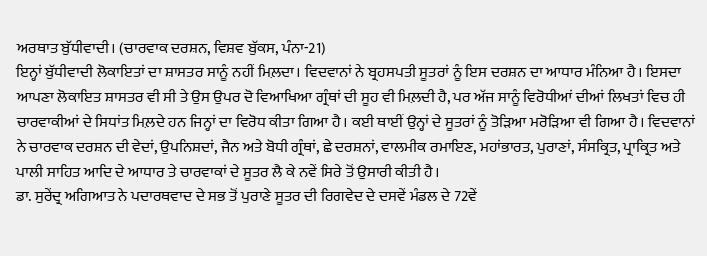ਅਰਥਾਤ ਬੁੱਧੀਵਾਦੀ। (ਚਾਰਵਾਕ ਦਰਸ਼ਨ, ਵਿਸ਼ਵ ਬੁੱਕਸ, ਪੰਨਾ-21)
ਇਨ੍ਹਾਂ ਬੁੱਧੀਵਾਦੀ ਲੋਕਾਇਤਾਂ ਦਾ ਸ਼ਾਸਤਰ ਸਾਨੂੰ ਨਹੀਂ ਮਿਲ਼ਦਾ। ਵਿਦਵਾਨਾਂ ਨੇ ਬ੍ਰਹਸਪਤੀ ਸੂਤਰਾਂ ਨੂੰ ਇਸ ਦਰਸ਼ਨ ਦਾ ਆਧਾਰ ਮੰਨਿਆ ਹੈ। ਇਸਦਾ ਆਪਣਾ ਲੋਕਾਇਤ ਸ਼ਾਸਤਰ ਵੀ ਸੀ ਤੇ ਉਸ ਉਪਰ ਦੋ ਵਿਆਖਿਆ ਗ੍ਰੰਥਾਂ ਦੀ ਸੂਹ ਵੀ ਮਿਲ਼ਦੀ ਹੈ, ਪਰ ਅੱਜ ਸਾਨੂੰ ਵਿਰੋਧੀਆਂ ਦੀਆਂ ਲਿਖਤਾਂ ਵਿਚ ਹੀ ਚਾਰਵਾਕੀਆਂ ਦੇ ਸਿਧਾਂਤ ਮਿਲ਼ਦੇ ਹਨ ਜਿਨ੍ਹਾਂ ਦਾ ਵਿਰੋਧ ਕੀਤਾ ਗਿਆ ਹੈ। ਕਈ ਥਾਈਂ ਉਨ੍ਹਾਂ ਦੇ ਸੂਤਰਾਂ ਨੂੰ ਤੋੜਿਆ ਮਰੋੜਿਆ ਵੀ ਗਿਆ ਹੈ। ਵਿਦਵਾਨਾਂ ਨੇ ਚਾਰਵਾਕ ਦਰਸ਼ਨ ਦੀ ਵੇਦਾਂ, ਉਪਨਿਸ਼ਦਾਂ, ਜੈਨ ਅਤੇ ਬੋਧੀ ਗ੍ਰੰਥਾਂ, ਛੇ ਦਰਸ਼ਨਾਂ, ਵਾਲਮੀਕ ਰਮਾਇਣ, ਮਹਾਂਭਾਰਤ, ਪੁਰਾਣਾਂ, ਸੰਸਕ੍ਰਿਤ, ਪ੍ਰਾਕ੍ਰਿਤ ਅਤੇ ਪਾਲੀ ਸਾਹਿਤ ਆਦਿ ਦੇ ਆਧਾਰ ਤੇ ਚਾਰਵਾਕਾਂ ਦੇ ਸੂਤਰ ਲੈ ਕੇ ਨਵੇਂ ਸਿਰੇ ਤੋਂ ਉਸਾਰੀ ਕੀਤੀ ਹੈ।
ਡਾ. ਸੁਰੇਂਦ੍ਰ ਅਗਿਆਤ ਨੇ ਪਦਾਰਥਵਾਦ ਦੇ ਸਭ ਤੋਂ ਪੁਰਾਣੇ ਸੂਤਰ ਦੀ ਰਿਗਵੇਦ ਦੇ ਦਸਵੇਂ ਮੰਡਲ ਦੇ 72ਵੇਂ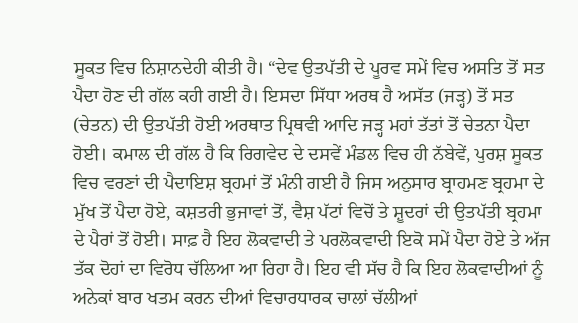ਸੂਕਤ ਵਿਚ ਨਿਸ਼ਾਨਦੇਹੀ ਕੀਤੀ ਹੈ। “ਦੇਵ ਉਤਪੱਤੀ ਦੇ ਪੂਰਵ ਸਮੇਂ ਵਿਚ ਅਸਤਿ ਤੋਂ ਸਤ ਪੈਦਾ ਹੋਣ ਦੀ ਗੱਲ ਕਹੀ ਗਈ ਹੈ। ਇਸਦਾ ਸਿੱਧਾ ਅਰਥ ਹੈ ਅਸੱਤ (ਜੜ੍ਹ) ਤੋਂ ਸਤ (ਚੇਤਨ) ਦੀ ਉਤਪੱਤੀ ਹੋਈ ਅਰਥਾਤ ਪ੍ਰਿਥਵੀ ਆਦਿ ਜੜ੍ਹ ਮਹਾਂ ਤੱਤਾਂ ਤੋਂ ਚੇਤਨਾ ਪੈਦਾ ਹੋਈ। ਕਮਾਲ ਦੀ ਗੱਲ ਹੈ ਕਿ ਰਿਗਵੇਦ ਦੇ ਦਸਵੇਂ ਮੰਡਲ ਵਿਚ ਹੀ ਨੱਬੇਵੇਂ, ਪੁਰਸ਼ ਸੂਕਤ ਵਿਚ ਵਰਣਾਂ ਦੀ ਪੈਦਾਇਸ਼ ਬ੍ਰਹਮਾਂ ਤੋਂ ਮੰਨੀ ਗਈ ਹੈ ਜਿਸ ਅਨੁਸਾਰ ਬ੍ਰਾਹਮਣ ਬ੍ਰਹਮਾ ਦੇ ਮੁੱਖ ਤੋਂ ਪੈਦਾ ਹੋਏ, ਕਸ਼ਤਰੀ ਭੁਜਾਵਾਂ ਤੋਂ, ਵੈਸ਼ ਪੱਟਾਂ ਵਿਚੋਂ ਤੇ ਸ਼ੂਦਰਾਂ ਦੀ ਉਤਪੱਤੀ ਬ੍ਰਹਮਾ ਦੇ ਪੈਰਾਂ ਤੋਂ ਹੋਈ। ਸਾਫ਼ ਹੈ ਇਹ ਲੋਕਵਾਦੀ ਤੇ ਪਰਲੋਕਵਾਦੀ ਇਕੋ ਸਮੇਂ ਪੈਦਾ ਹੋਏ ਤੇ ਅੱਜ ਤੱਕ ਦੋਹਾਂ ਦਾ ਵਿਰੋਧ ਚੱਲਿਆ ਆ ਰਿਹਾ ਹੈ। ਇਹ ਵੀ ਸੱਚ ਹੈ ਕਿ ਇਹ ਲੋਕਵਾਦੀਆਂ ਨੂੰ ਅਨੇਕਾਂ ਬਾਰ ਖਤਮ ਕਰਨ ਦੀਆਂ ਵਿਚਾਰਧਾਰਕ ਚਾਲਾਂ ਚੱਲੀਆਂ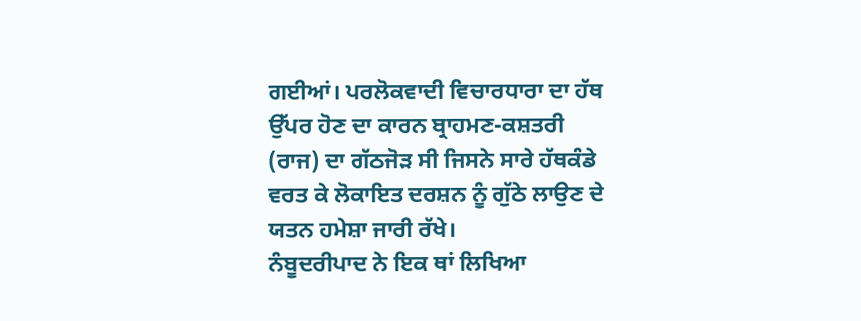ਗਈਆਂ। ਪਰਲੋਕਵਾਦੀ ਵਿਚਾਰਧਾਰਾ ਦਾ ਹੱਥ ਉੱਪਰ ਹੋਣ ਦਾ ਕਾਰਨ ਬ੍ਰਾਹਮਣ-ਕਸ਼ਤਰੀ (ਰਾਜ) ਦਾ ਗੱਠਜੋੜ ਸੀ ਜਿਸਨੇ ਸਾਰੇ ਹੱਥਕੰਡੇ ਵਰਤ ਕੇ ਲੋਕਾਇਤ ਦਰਸ਼ਨ ਨੂੰ ਗੁੱਠੇ ਲਾਉਣ ਦੇ ਯਤਨ ਹਮੇਸ਼ਾ ਜਾਰੀ ਰੱਖੇ।
ਨੰਬੂਦਰੀਪਾਦ ਨੇ ਇਕ ਥਾਂ ਲਿਖਿਆ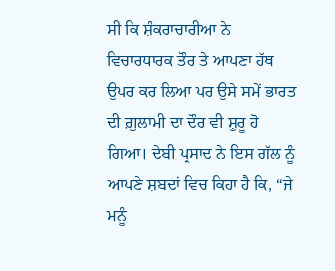ਸੀ ਕਿ ਸ਼ੰਕਰਾਚਾਰੀਆ ਨੇ ਵਿਚਾਰਧਾਰਕ ਤੌਰ ਤੇ ਆਪਣਾ ਹੱਥ ਉਪਰ ਕਰ ਲਿਆ ਪਰ ਉਸੇ ਸਮੇਂ ਭਾਰਤ ਦੀ ਗ਼ੁਲਾਮੀ ਦਾ ਦੌਰ ਵੀ ਸ਼ੁਰੂ ਹੋ ਗਿਆ। ਦੇਬੀ ਪ੍ਰਸਾਦ ਨੇ ਇਸ ਗੱਲ ਨੂੰ ਆਪਣੇ ਸ਼ਬਦਾਂ ਵਿਚ ਕਿਹਾ ਹੈ ਕਿ, “ਜੇ ਮਨੂੰ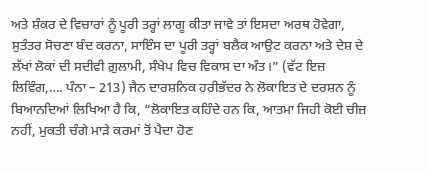ਅਤੇ ਸ਼ੰਕਰ ਦੇ ਵਿਚਾਰਾਂ ਨੂੰ ਪੂਰੀ ਤਰ੍ਹਾਂ ਲਾਗੂ ਕੀਤਾ ਜਾਵੇ ਤਾਂ ਇਸਦਾ ਅਰਥ ਹੋਵੇਗਾ, ਸੁਤੰਤਰ ਸੋਚਣਾ ਬੰਦ ਕਰਨਾ, ਸਾਇੰਸ ਦਾ ਪੂਰੀ ਤਰ੍ਹਾਂ ਬਲੈਕ ਆਉਟ ਕਰਨਾ ਅਤੇ ਦੇਸ਼ ਦੇ ਲੱਖਾਂ ਲੋਕਾਂ ਦੀ ਸਦੀਵੀ ਗ਼ੁਲਾਮੀ, ਸੰਖੇਪ ਵਿਚ ਵਿਕਾਸ ਦਾ ਅੰਤ।” (ਵੱਟ ਇਜ਼ ਲਿਵਿੰਗ,…. ਪੰਨਾ – 213) ਜੈਨ ਦਾਰਸ਼ਨਿਕ ਹਰੀਭੱਦਰ ਨੇ ਲੋਕਾਇਤ ਦੇ ਦਰਸ਼ਨ ਨੂੰ ਬਿਆਨਦਿਆਂ ਲਿਖਿਆ ਹੈ ਕਿ, “ਲੋਕਾਇਤ ਕਹਿੰਦੇ ਹਨ ਕਿ, ਆਤਮਾ ਜਿਹੀ ਕੋਈ ਚੀਜ਼ ਨਹੀਂ, ਮੁਕਤੀ ਚੰਗੇ ਮਾੜੇ ਕਰਮਾਂ ਤੋਂ ਪੈਦਾ ਹੋਣ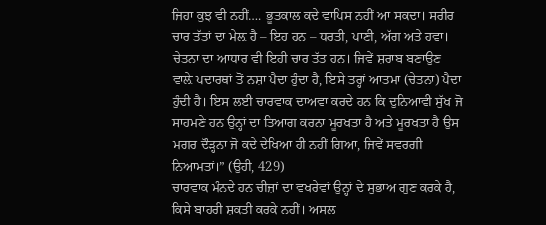ਜਿਹਾ ਕੁਝ ਵੀ ਨਹੀਂ…. ਭੂਤਕਾਲ ਕਦੇ ਵਾਪਿਸ ਨਹੀਂ ਆ ਸਕਦਾ। ਸਰੀਰ ਚਾਰ ਤੱਤਾਂ ਦਾ ਮੇਲ਼ ਹੈ – ਇਹ ਹਨ – ਧਰਤੀ, ਪਾਣੀ, ਅੱਗ ਅਤੇ ਹਵਾ। ਚੇਤਨਾ ਦਾ ਆਧਾਰ ਵੀ ਇਹੀ ਚਾਰ ਤੱਤ ਹਨ। ਜਿਵੇਂ ਸ਼ਰਾਬ ਬਣਾਉਣ ਵਾਲ਼ੇ ਪਦਾਰਥਾਂ ਤੋਂ ਨਸ਼ਾ ਪੈਦਾ ਹੁੰਦਾ ਹੈ, ਇਸੇ ਤਰ੍ਹਾਂ ਆਤਮਾ (ਚੇਤਨਾ) ਪੈਦਾ ਹੁੰਦੀ ਹੈ। ਇਸ ਲਈ ਚਾਰਵਾਕ ਦਾਅਵਾ ਕਰਦੇ ਹਨ ਕਿ ਦੁਨਿਆਵੀ ਸੁੱਖ ਜੋ ਸਾਹਮਣੇ ਹਨ ਉਨ੍ਹਾਂ ਦਾ ਤਿਆਗ ਕਰਨਾ ਮੂਰਖਤਾ ਹੈ ਅਤੇ ਮੂਰਖਤਾ ਹੈ ਉਸ ਮਗਰ ਦੌੜ੍ਹਨਾ ਜੋ ਕਦੇ ਦੇਖਿਆ ਹੀ ਨਹੀਂ ਗਿਆ, ਜਿਵੇਂ ਸਵਰਗੀ ਨਿਆਮਤਾਂ।” (ਉਹੀ, 429)
ਚਾਰਵਾਕ ਮੰਨਦੇ ਹਨ ਚੀਜ਼ਾਂ ਦਾ ਵਖਰੇਵਾਂ ਉਨ੍ਹਾਂ ਦੇ ਸੁਭਾਅ ਗੁਣ ਕਰਕੇ ਹੈ, ਕਿਸੇ ਬਾਹਰੀ ਸ਼ਕਤੀ ਕਰਕੇ ਨਹੀਂ। ਅਸਲ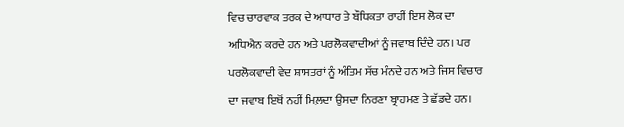ਵਿਚ ਚਾਰਵਾਕ ਤਰਕ ਦੇ ਆਧਾਰ ਤੇ ਬੌਧਿਕਤਾ ਰਾਹੀਂ ਇਸ ਲੋਕ ਦਾ ਅਧਿਐਨ ਕਰਦੇ ਹਨ ਅਤੇ ਪਰਲੋਕਵਾਦੀਆਂ ਨੂੰ ਜਵਾਬ ਦਿੰਦੇ ਹਨ। ਪਰ ਪਰਲੋਕਵਾਦੀ ਵੇਦ ਸ਼ਾਸਤਰਾਂ ਨੂੰ ਅੰਤਿਮ ਸੱਚ ਮੰਨਦੇ ਹਨ ਅਤੇ ਜਿਸ ਵਿਚਾਰ ਦਾ ਜਵਾਬ ਇਥੋਂ ਨਹੀਂ ਮਿਲ਼ਦਾ ਉਸਦਾ ਨਿਰਣਾ ਬ੍ਰਾਹਮਣ ਤੇ ਛੱਡਦੇ ਹਨ।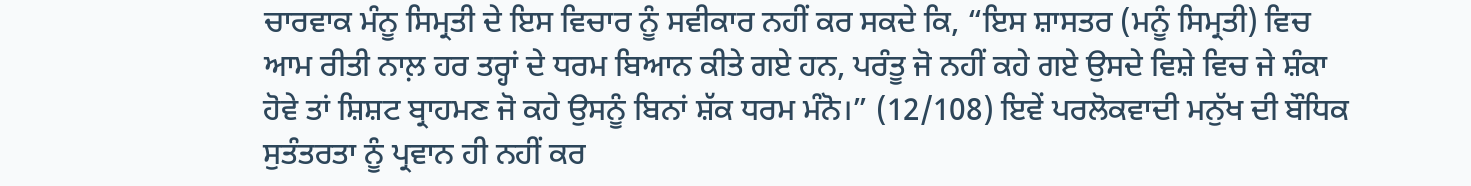ਚਾਰਵਾਕ ਮੰਨੂ ਸਿਮ੍ਰਤੀ ਦੇ ਇਸ ਵਿਚਾਰ ਨੂੰ ਸਵੀਕਾਰ ਨਹੀਂ ਕਰ ਸਕਦੇ ਕਿ, “ਇਸ ਸ਼ਾਸਤਰ (ਮਨੂੰ ਸਿਮ੍ਰਤੀ) ਵਿਚ ਆਮ ਰੀਤੀ ਨਾਲ਼ ਹਰ ਤਰ੍ਹਾਂ ਦੇ ਧਰਮ ਬਿਆਨ ਕੀਤੇ ਗਏ ਹਨ, ਪਰੰਤੂ ਜੋ ਨਹੀਂ ਕਹੇ ਗਏ ਉਸਦੇ ਵਿਸ਼ੇ ਵਿਚ ਜੇ ਸ਼ੰਕਾ ਹੋਵੇ ਤਾਂ ਸ਼ਿਸ਼ਟ ਬ੍ਰਾਹਮਣ ਜੋ ਕਹੇ ਉਸਨੂੰ ਬਿਨਾਂ ਸ਼ੱਕ ਧਰਮ ਮੰਨੋ।” (12/108) ਇਵੇਂ ਪਰਲੋਕਵਾਦੀ ਮਨੁੱਖ ਦੀ ਬੌਧਿਕ ਸੁਤੰਤਰਤਾ ਨੂੰ ਪ੍ਰਵਾਨ ਹੀ ਨਹੀਂ ਕਰ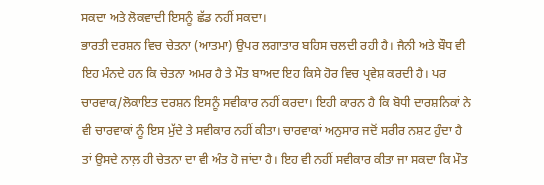ਸਕਦਾ ਅਤੇ ਲੋਕਵਾਦੀ ਇਸਨੂੰ ਛੱਡ ਨਹੀਂ ਸਕਦਾ।
ਭਾਰਤੀ ਦਰਸ਼ਨ ਵਿਚ ਚੇਤਨਾ (ਆਤਮਾ) ਉਪਰ ਲਗਾਤਾਰ ਬਹਿਸ ਚਲਦੀ ਰਹੀ ਹੈ। ਜੈਨੀ ਅਤੇ ਬੌਧ ਵੀ ਇਹ ਮੰਨਦੇ ਹਨ ਕਿ ਚੇਤਨਾ ਅਮਰ ਹੈ ਤੇ ਮੌਤ ਬਾਅਦ ਇਹ ਕਿਸੇ ਹੋਰ ਵਿਚ ਪ੍ਰਵੇਸ਼ ਕਰਦੀ ਹੈ। ਪਰ ਚਾਰਵਾਕ/ਲੋਕਾਇਤ ਦਰਸ਼ਨ ਇਸਨੂੰ ਸਵੀਕਾਰ ਨਹੀਂ ਕਰਦਾ। ਇਹੀ ਕਾਰਨ ਹੈ ਕਿ ਬੋਧੀ ਦਾਰਸ਼ਨਿਕਾਂ ਨੇ ਵੀ ਚਾਰਵਾਕਾਂ ਨੂੰ ਇਸ ਮੁੱਦੇ ਤੇ ਸਵੀਕਾਰ ਨਹੀਂ ਕੀਤਾ। ਚਾਰਵਾਕਾਂ ਅਨੁਸਾਰ ਜਦੋਂ ਸਰੀਰ ਨਸ਼ਟ ਹੁੰਦਾ ਹੈ ਤਾਂ ਉਸਦੇ ਨਾਲ਼ ਹੀ ਚੇਤਨਾ ਦਾ ਵੀ ਅੰਤ ਹੋ ਜਾਂਦਾ ਹੈ। ਇਹ ਵੀ ਨਹੀਂ ਸਵੀਕਾਰ ਕੀਤਾ ਜਾ ਸਕਦਾ ਕਿ ਮੌਤ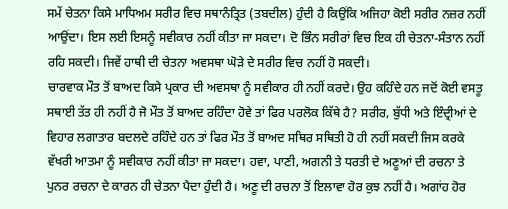ਸਮੇਂ ਚੇਤਨਾ ਕਿਸੇ ਮਾਧਿਅਮ ਸਰੀਰ ਵਿਚ ਸਥਾਨੰਤ੍ਰਿਤ (ਤਬਦੀਲ) ਹੁੰਦੀ ਹੈ ਕਿਉਂਕਿ ਅਜਿਹਾ ਕੋਈ ਸਰੀਰ ਨਜ਼ਰ ਨਹੀਂ ਆਉਂਦਾ। ਇਸ ਲਈ ਇਸਨੂੰ ਸਵੀਕਾਰ ਨਹੀਂ ਕੀਤਾ ਜਾ ਸਕਦਾ। ਦੋ ਭਿੰਨ ਸਰੀਰਾਂ ਵਿਚ ਇਕ ਹੀ ਚੇਤਨਾ-ਸੰਤਾਨ ਨਹੀਂ ਰਹਿ ਸਕਦੀ। ਜਿਵੇਂ ਹਾਥੀ ਦੀ ਚੇਤਨਾ ਅਵਸਥਾ ਘੋੜੇ ਦੇ ਸਰੀਰ ਵਿਚ ਨਹੀਂ ਹੋ ਸਕਦੀ।
ਚਾਰਵਾਕ ਮੌਤ ਤੋਂ ਬਾਅਦ ਕਿਸੇ ਪ੍ਰਕਾਰ ਦੀ ਅਵਸਥਾ ਨੂੰ ਸਵੀਕਾਰ ਹੀ ਨਹੀਂ ਕਰਦੇ। ਉਹ ਕਹਿੰਦੇ ਹਨ ਜਦੋਂ ਕੋਈ ਵਸਤੂ ਸਥਾਈ ਤੱਤ ਹੀ ਨਹੀਂ ਹੈ ਜੋ ਮੌਤ ਤੋਂ ਬਾਅਦ ਰਹਿੰਦਾ ਹੋਵੇ ਤਾਂ ਫਿਰ ਪਰਲੋਕ ਕਿੱਥੇ ਹੈ? ਸਰੀਰ, ਬੁੱਧੀ ਅਤੇ ਇੰਦ੍ਰੀਆਂ ਦੇ ਵਿਹਾਰ ਲਗਾਤਾਰ ਬਦਲਦੇ ਰਹਿੰਦੇ ਹਨ ਤਾਂ ਫਿਰ ਮੌਤ ਤੋਂ ਬਾਅਦ ਸਥਿਰ ਸਥਿਤੀ ਹੋ ਹੀ ਨਹੀਂ ਸਕਦੀ ਜਿਸ ਕਰਕੇ ਵੱਖਰੀ ਆਤਮਾ ਨੂੰ ਸਵੀਕਾਰ ਨਹੀਂ ਕੀਤਾ ਜਾ ਸਕਦਾ। ਹਵਾ, ਪਾਣੀ, ਅਗਨੀ ਤੇ ਧਰਤੀ ਦੇ ਅਣੂਆਂ ਦੀ ਰਚਨਾ ਤੇ ਪੁਨਰ ਰਚਨਾ ਦੇ ਕਾਰਨ ਹੀ ਚੇਤਨਾ ਪੈਦਾ ਹੁੰਦੀ ਹੈ। ਅਣੂ ਦੀ ਰਚਨਾ ਤੋਂ ਇਲਾਵਾ ਹੋਰ ਕੁਝ ਨਹੀਂ ਹੈ। ਅਗਾਂਹ ਹੋਰ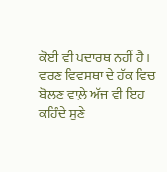ਕੋਈ ਵੀ ਪਦਾਰਥ ਨਹੀਂ ਹੈ।
ਵਰਣ ਵਿਵਸਥਾ ਦੇ ਹੱਕ ਵਿਚ ਬੋਲਣ ਵਾਲ਼ੇ ਅੱਜ ਵੀ ਇਹ ਕਹਿੰਦੇ ਸੁਣੇ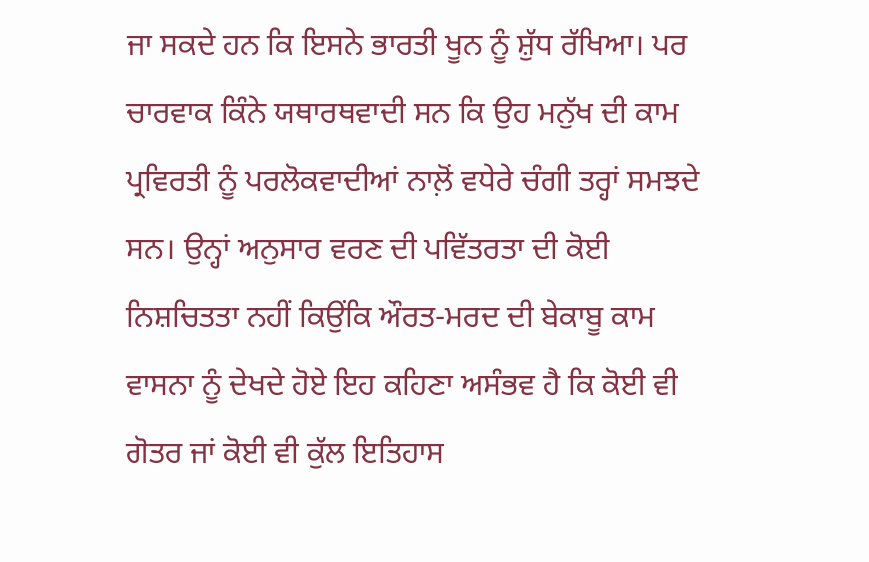ਜਾ ਸਕਦੇ ਹਨ ਕਿ ਇਸਨੇ ਭਾਰਤੀ ਖੂਨ ਨੂੰ ਸ਼ੁੱਧ ਰੱਖਿਆ। ਪਰ ਚਾਰਵਾਕ ਕਿੰਨੇ ਯਥਾਰਥਵਾਦੀ ਸਨ ਕਿ ਉਹ ਮਨੁੱਖ ਦੀ ਕਾਮ ਪ੍ਰਵਿਰਤੀ ਨੂੰ ਪਰਲੋਕਵਾਦੀਆਂ ਨਾਲ਼ੋਂ ਵਧੇਰੇ ਚੰਗੀ ਤਰ੍ਹਾਂ ਸਮਝਦੇ ਸਨ। ਉਨ੍ਹਾਂ ਅਨੁਸਾਰ ਵਰਣ ਦੀ ਪਵਿੱਤਰਤਾ ਦੀ ਕੋਈ ਨਿਸ਼ਚਿਤਤਾ ਨਹੀਂ ਕਿਉਂਕਿ ਔਰਤ-ਮਰਦ ਦੀ ਬੇਕਾਬੂ ਕਾਮ ਵਾਸਨਾ ਨੂੰ ਦੇਖਦੇ ਹੋਏ ਇਹ ਕਹਿਣਾ ਅਸੰਭਵ ਹੈ ਕਿ ਕੋਈ ਵੀ ਗੋਤਰ ਜਾਂ ਕੋਈ ਵੀ ਕੁੱਲ ਇਤਿਹਾਸ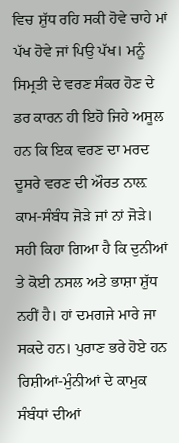ਵਿਚ ਸ਼ੁੱਧ ਰਹਿ ਸਕੀ ਹੋਵੇ ਚਾਹੇ ਮਾਂ ਪੱਖ ਹੋਵੇ ਜਾਂ ਪਿਉ ਪੱਖ। ਮਨੂੰ ਸਿਮ੍ਰਤੀ ਦੇ ਵਰਣ ਸੰਕਰ ਹੋਣ ਦੇ ਡਰ ਕਾਰਨ ਹੀ ਇਹੋ ਜਿਹੇ ਅਸੂਲ ਹਨ ਕਿ ਇਕ ਵਰਣ ਦਾ ਮਰਦ ਦੂਸਰੇ ਵਰਣ ਦੀ ਔਰਤ ਨਾਲ਼ ਕਾਮ-ਸੰਬੰਧ ਜੋੜੇ ਜਾਂ ਨਾਂ ਜੋੜੇ। ਸਹੀ ਕਿਹਾ ਗਿਆ ਹੈ ਕਿ ਦੁਨੀਆਂ ਤੇ ਕੋਈ ਨਸਲ ਅਤੇ ਭਾਸ਼ਾ ਸ਼ੁੱਧ ਨਹੀਂ ਹੈ। ਹਾਂ ਦਮਗਜੇ ਮਾਰੇ ਜਾ ਸਕਦੇ ਹਨ। ਪੁਰਾਣ ਭਰੇ ਹੋਏ ਹਨ ਰਿਸ਼ੀਆਂ-ਮੁੰਨੀਆਂ ਦੇ ਕਾਮੁਕ ਸੰਬੰਧਾਂ ਦੀਆਂ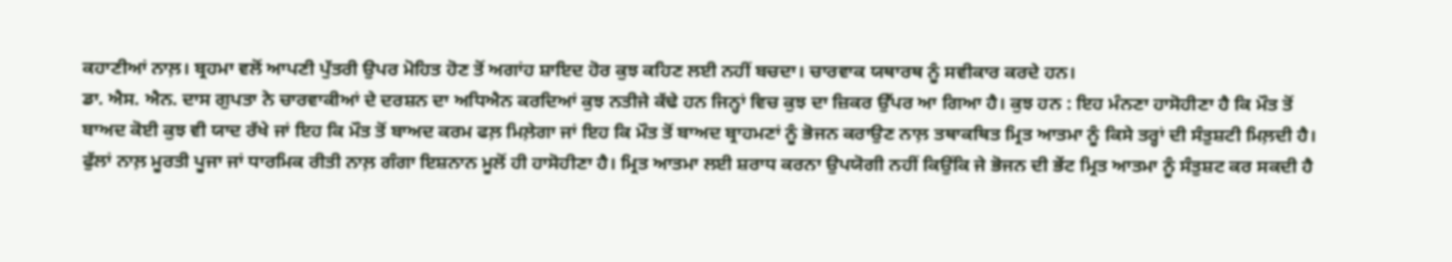ਕਹਾਣੀਆਂ ਨਾਲ਼। ਬ੍ਰਹਮਾ ਵਲੋਂ ਆਪਣੀ ਪੁੱਤਰੀ ਉਪਰ ਮੋਹਿਤ ਹੋਣ ਤੋਂ ਅਗਾਂਹ ਸ਼ਾਇਦ ਹੋਰ ਕੁਝ ਕਹਿਣ ਲਈ ਨਹੀਂ ਬਚਦਾ। ਚਾਰਵਾਕ ਯਥਾਰਥ ਨੂੰ ਸਵੀਕਾਰ ਕਰਦੇ ਹਨ।
ਡਾ. ਐਸ. ਐਨ. ਦਾਸ ਗੁਪਤਾ ਨੇ ਚਾਰਵਾਕੀਆਂ ਦੇ ਦਰਸ਼ਨ ਦਾ ਅਧਿਐਨ ਕਰਦਿਆਂ ਕੁਝ ਨਤੀਜੇ ਕੱਢੇ ਹਨ ਜਿਨ੍ਹਾਂ ਵਿਚ ਕੁਝ ਦਾ ਜ਼ਿਕਰ ਉੱਪਰ ਆ ਗਿਆ ਹੈ। ਕੁਝ ਹਨ : ਇਹ ਮੰਨਣਾ ਹਾਸੋਹੀਣਾ ਹੈ ਕਿ ਮੌਤ ਤੋਂ ਬਾਅਦ ਕੋਈ ਕੁਝ ਵੀ ਯਾਦ ਰੱਖੇ ਜਾਂ ਇਹ ਕਿ ਮੌਤ ਤੋਂ ਬਾਅਦ ਕਰਮ ਫਲ਼ ਮਿਲ਼ੇਗਾ ਜਾਂ ਇਹ ਕਿ ਮੌਤ ਤੋਂ ਬਾਅਦ ਬ੍ਰਾਹਮਣਾਂ ਨੂੰ ਭੋਜਨ ਕਰਾਉਣ ਨਾਲ਼ ਤਥਾਕਥਿਤ ਮ੍ਰਿਤ ਆਤਮਾ ਨੂੰ ਕਿਸੇ ਤਰ੍ਹਾਂ ਦੀ ਸੰਤੁਸ਼ਟੀ ਮਿਲ਼ਦੀ ਹੈ। ਫੁੱਲਾਂ ਨਾਲ਼ ਮੂਰਤੀ ਪੂਜਾ ਜਾਂ ਧਾਰਮਿਕ ਰੀਤੀ ਨਾਲ਼ ਗੰਗਾ ਇਸ਼ਨਾਨ ਮੂਲੋਂ ਹੀ ਹਾਸੋਹੀਣਾ ਹੈ। ਮ੍ਰਿਤ ਆਤਮਾ ਲਈ ਸ਼ਰਾਧ ਕਰਨਾ ਉਪਯੋਗੀ ਨਹੀਂ ਕਿਉਂਕਿ ਜੇ ਭੋਜਨ ਦੀ ਭੇਂਟ ਮ੍ਰਿਤ ਆਤਮਾ ਨੂੰ ਸੰਤੁਸ਼ਟ ਕਰ ਸਕਦੀ ਹੈ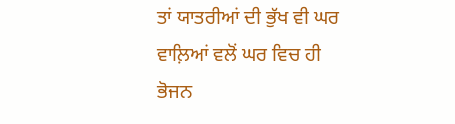ਤਾਂ ਯਾਤਰੀਆਂ ਦੀ ਭੁੱਖ ਵੀ ਘਰ ਵਾਲ਼ਿਆਂ ਵਲੋਂ ਘਰ ਵਿਚ ਹੀ ਭੋਜਨ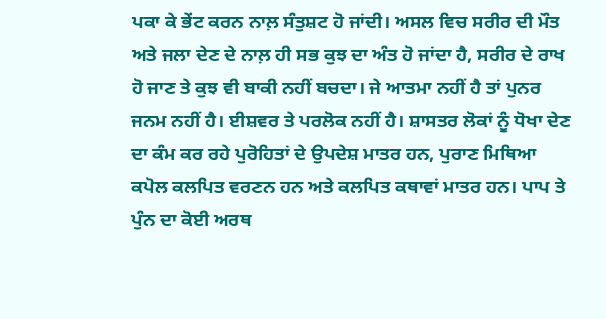ਪਕਾ ਕੇ ਭੇਂਟ ਕਰਨ ਨਾਲ਼ ਸੰਤੁਸ਼ਟ ਹੋ ਜਾਂਦੀ। ਅਸਲ ਵਿਚ ਸਰੀਰ ਦੀ ਮੌਤ ਅਤੇ ਜਲਾ ਦੇਣ ਦੇ ਨਾਲ਼ ਹੀ ਸਭ ਕੁਝ ਦਾ ਅੰਤ ਹੋ ਜਾਂਦਾ ਹੈ, ਸਰੀਰ ਦੇ ਰਾਖ ਹੋ ਜਾਣ ਤੇ ਕੁਝ ਵੀ ਬਾਕੀ ਨਹੀਂ ਬਚਦਾ। ਜੇ ਆਤਮਾ ਨਹੀਂ ਹੈ ਤਾਂ ਪੁਨਰ ਜਨਮ ਨਹੀਂ ਹੈ। ਈਸ਼ਵਰ ਤੇ ਪਰਲੋਕ ਨਹੀਂ ਹੈ। ਸ਼ਾਸਤਰ ਲੋਕਾਂ ਨੂੰ ਧੋਖਾ ਦੇਣ ਦਾ ਕੰਮ ਕਰ ਰਹੇ ਪੁਰੋਹਿਤਾਂ ਦੇ ਉਪਦੇਸ਼ ਮਾਤਰ ਹਨ, ਪੁਰਾਣ ਮਿਥਿਆ ਕਪੋਲ ਕਲਪਿਤ ਵਰਣਨ ਹਨ ਅਤੇ ਕਲਪਿਤ ਕਥਾਵਾਂ ਮਾਤਰ ਹਨ। ਪਾਪ ਤੇ ਪੁੰਨ ਦਾ ਕੋਈ ਅਰਥ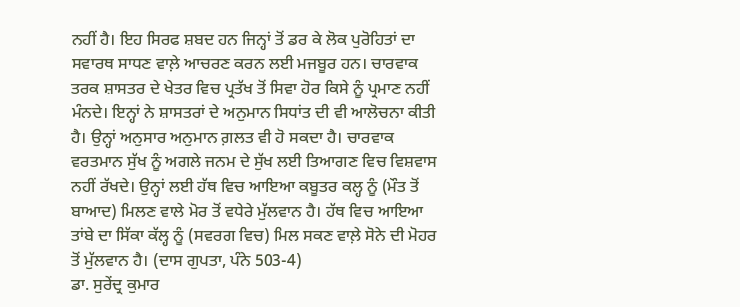ਨਹੀਂ ਹੈ। ਇਹ ਸਿਰਫ ਸ਼ਬਦ ਹਨ ਜਿਨ੍ਹਾਂ ਤੋਂ ਡਰ ਕੇ ਲੋਕ ਪੁਰੋਹਿਤਾਂ ਦਾ ਸਵਾਰਥ ਸਾਧਣ ਵਾਲ਼ੇ ਆਚਰਣ ਕਰਨ ਲਈ ਮਜਬੂਰ ਹਨ। ਚਾਰਵਾਕ ਤਰਕ ਸ਼ਾਸਤਰ ਦੇ ਖੇਤਰ ਵਿਚ ਪ੍ਰਤੱਖ ਤੋਂ ਸਿਵਾ ਹੋਰ ਕਿਸੇ ਨੂੰ ਪ੍ਰਮਾਣ ਨਹੀਂ ਮੰਨਦੇ। ਇਨ੍ਹਾਂ ਨੇ ਸ਼ਾਸਤਰਾਂ ਦੇ ਅਨੁਮਾਨ ਸਿਧਾਂਤ ਦੀ ਵੀ ਆਲੋਚਨਾ ਕੀਤੀ ਹੈ। ਉਨ੍ਹਾਂ ਅਨੁਸਾਰ ਅਨੁਮਾਨ ਗ਼ਲਤ ਵੀ ਹੋ ਸਕਦਾ ਹੈ। ਚਾਰਵਾਕ ਵਰਤਮਾਨ ਸੁੱਖ ਨੂੰ ਅਗਲੇ ਜਨਮ ਦੇ ਸੁੱਖ ਲਈ ਤਿਆਗਣ ਵਿਚ ਵਿਸ਼ਵਾਸ ਨਹੀਂ ਰੱਖਦੇ। ਉਨ੍ਹਾਂ ਲਈ ਹੱਥ ਵਿਚ ਆਇਆ ਕਬੂਤਰ ਕਲ੍ਹ ਨੂੰ (ਮੌਤ ਤੋਂ ਬਾਆਦ) ਮਿਲਣ ਵਾਲੇ ਮੋਰ ਤੋਂ ਵਧੇਰੇ ਮੁੱਲਵਾਨ ਹੈ। ਹੱਥ ਵਿਚ ਆਇਆ ਤਾਂਬੇ ਦਾ ਸਿੱਕਾ ਕੱਲ੍ਹ ਨੂੰ (ਸਵਰਗ ਵਿਚ) ਮਿਲ ਸਕਣ ਵਾਲ਼ੇ ਸੋਨੇ ਦੀ ਮੋਹਰ ਤੋਂ ਮੁੱਲਵਾਨ ਹੈ। (ਦਾਸ ਗੁਪਤਾ, ਪੰਨੇ 503-4)
ਡਾ. ਸੁਰੇਂਦ੍ਰ ਕੁਮਾਰ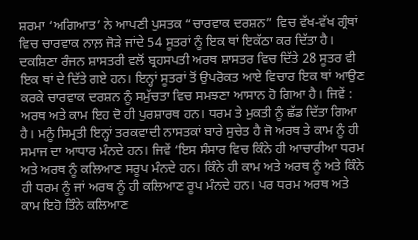ਸ਼ਰਮਾ ‘ਅਗਿਆਤ’ ਨੇ ਆਪਣੀ ਪੁਸਤਕ “ਚਾਰਵਾਕ ਦਰਸ਼ਨ” ਵਿਚ ਵੱਖ-ਵੱਖ ਗ੍ਰੰਥਾਂ ਵਿਚ ਚਾਰਵਾਕ ਨਾਲ਼ ਜੋੜੇ ਜਾਂਦੇ 54 ਸੂਤਰਾਂ ਨੂੰ ਇਕ ਥਾਂ ਇਕੱਠਾ ਕਰ ਦਿੱਤਾ ਹੈ। ਦਕਸ਼ਿਣਾ ਰੰਜਨ ਸ਼ਾਸਤਰੀ ਵਲੋਂ ਬ੍ਰਹਸਪਤੀ ਅਰਥ ਸ਼ਾਸਤਰ ਵਿਚ ਦਿੱਤੇ 28 ਸੂਤਰ ਵੀ ਇਕ ਥਾਂ ਦੇ ਦਿੱਤੇ ਗਏ ਹਨ। ਇਨ੍ਹਾਂ ਸੂਤਰਾਂ ਤੋਂ ਉਪਰੋਕਤ ਆਏ ਵਿਚਾਰ ਇਕ ਥਾਂ ਆਉਣ ਕਰਕੇ ਚਾਰਵਾਕ ਦਰਸ਼ਨ ਨੂੰ ਸਮੁੱਚਤਾ ਵਿਚ ਸਮਝਣਾ ਆਸਾਨ ਹੋ ਗਿਆ ਹੈ। ਜਿਵੇਂ : ਅਰਥ ਅਤੇ ਕਾਮ ਇਹ ਦੋ ਹੀ ਪੁਰਸ਼ਾਰਥ ਹਨ। ਧਰਮ ਤੇ ਮੁਕਤੀ ਨੂੰ ਛੱਡ ਦਿੱਤਾ ਗਿਆ ਹੈ। ਮਨੂੰ ਸਿਮ੍ਰਤੀ ਇਨ੍ਹਾਂ ਤਰਕਵਾਦੀ ਨਾਸਤਕਾਂ ਬਾਰੇ ਸੁਚੇਤ ਹੈ ਜੋ ਅਰਥ ਤੇ ਕਾਮ ਨੂੰ ਹੀ ਸਮਾਜ ਦਾ ਆਧਾਰ ਮੰਨਦੇ ਹਨ। ਜਿਵੇਂ ‘ਇਸ ਸੰਸਾਰ ਵਿਚ ਕਿੰਨੇ ਹੀ ਆਚਾਰੀਆ ਧਰਮ ਅਤੇ ਅਰਥ ਨੂੰ ਕਲਿਆਣ ਸਰੂਪ ਮੰਨਦੇ ਹਨ। ਕਿੰਨੇ ਹੀ ਕਾਮ ਅਤੇ ਅਰਥ ਨੂੰ ਅਤੇ ਕਿੰਨੇ ਹੀ ਧਰਮ ਨੂੰ ਜਾਂ ਅਰਥ ਨੂੰ ਹੀ ਕਲਿਆਣ ਰੂਪ ਮੰਨਦੇ ਹਨ। ਪਰ ਧਰਮ ਅਰਥ ਅਤੇ ਕਾਮ ਇਹੋ ਤਿੰਨੇ ਕਲਿਆਣ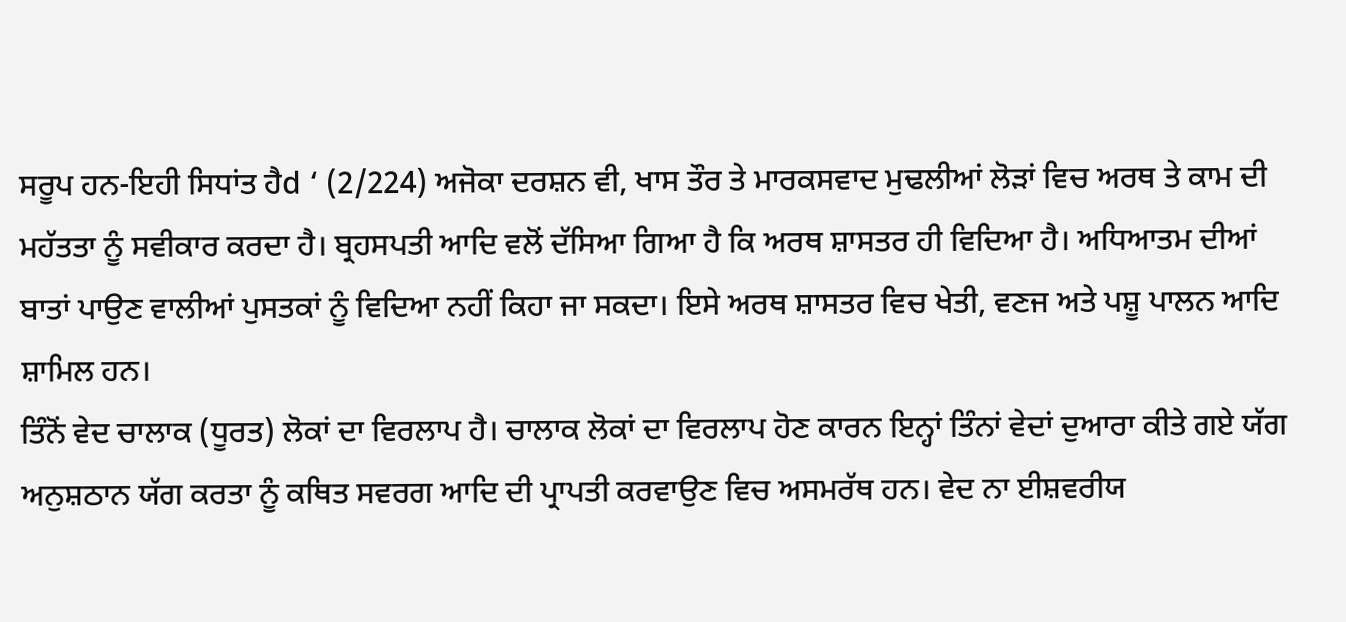ਸਰੂਪ ਹਨ-ਇਹੀ ਸਿਧਾਂਤ ਹੈd ‘ (2/224) ਅਜੋਕਾ ਦਰਸ਼ਨ ਵੀ, ਖਾਸ ਤੌਰ ਤੇ ਮਾਰਕਸਵਾਦ ਮੁਢਲੀਆਂ ਲੋੜਾਂ ਵਿਚ ਅਰਥ ਤੇ ਕਾਮ ਦੀ ਮਹੱਤਤਾ ਨੂੰ ਸਵੀਕਾਰ ਕਰਦਾ ਹੈ। ਬ੍ਰਹਸਪਤੀ ਆਦਿ ਵਲੋਂ ਦੱਸਿਆ ਗਿਆ ਹੈ ਕਿ ਅਰਥ ਸ਼ਾਸਤਰ ਹੀ ਵਿਦਿਆ ਹੈ। ਅਧਿਆਤਮ ਦੀਆਂ ਬਾਤਾਂ ਪਾਉਣ ਵਾਲੀਆਂ ਪੁਸਤਕਾਂ ਨੂੰ ਵਿਦਿਆ ਨਹੀਂ ਕਿਹਾ ਜਾ ਸਕਦਾ। ਇਸੇ ਅਰਥ ਸ਼ਾਸਤਰ ਵਿਚ ਖੇਤੀ, ਵਣਜ ਅਤੇ ਪਸ਼ੂ ਪਾਲਨ ਆਦਿ ਸ਼ਾਮਿਲ ਹਨ।
ਤਿੰਨੋਂ ਵੇਦ ਚਾਲਾਕ (ਧੂਰਤ) ਲੋਕਾਂ ਦਾ ਵਿਰਲਾਪ ਹੈ। ਚਾਲਾਕ ਲੋਕਾਂ ਦਾ ਵਿਰਲਾਪ ਹੋਣ ਕਾਰਨ ਇਨ੍ਹਾਂ ਤਿੰਨਾਂ ਵੇਦਾਂ ਦੁਆਰਾ ਕੀਤੇ ਗਏ ਯੱਗ ਅਨੁਸ਼ਠਾਨ ਯੱਗ ਕਰਤਾ ਨੂੰ ਕਥਿਤ ਸਵਰਗ ਆਦਿ ਦੀ ਪ੍ਰਾਪਤੀ ਕਰਵਾਉਣ ਵਿਚ ਅਸਮਰੱਥ ਹਨ। ਵੇਦ ਨਾ ਈਸ਼ਵਰੀਯ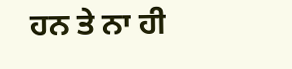ਹਨ ਤੇ ਨਾ ਹੀ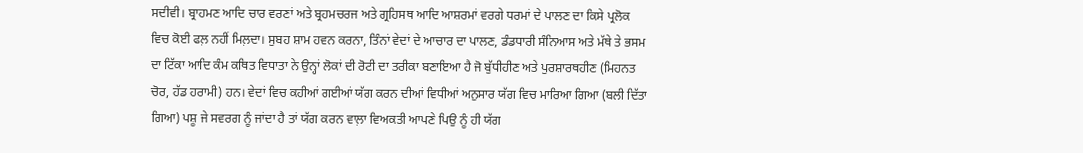ਸਦੀਵੀ। ਬ੍ਰਾਹਮਣ ਆਦਿ ਚਾਰ ਵਰਣਾਂ ਅਤੇ ਬ੍ਰਹਮਚਰਜ ਅਤੇ ਗ੍ਰਹਿਸਥ ਆਦਿ ਆਸ਼ਰਮਾਂ ਵਰਗੇ ਧਰਮਾਂ ਦੇ ਪਾਲਣ ਦਾ ਕਿਸੇ ਪ੍ਰਲੋਕ ਵਿਚ ਕੋਈ ਫਲ਼ ਨਹੀਂ ਮਿਲ਼ਦਾ। ਸੁਬਹ ਸ਼ਾਮ ਹਵਨ ਕਰਨਾ, ਤਿੰਨਾਂ ਵੇਦਾਂ ਦੇ ਆਚਾਰ ਦਾ ਪਾਲਣ, ਡੰਡਧਾਰੀ ਸੰਨਿਆਸ ਅਤੇ ਮੱਥੇ ਤੇ ਭਸਮ ਦਾ ਟਿੱਕਾ ਆਦਿ ਕੰਮ ਕਥਿਤ ਵਿਧਾਤਾ ਨੇ ਉਨ੍ਹਾਂ ਲੋਕਾਂ ਦੀ ਰੋਟੀ ਦਾ ਤਰੀਕਾ ਬਣਾਇਆ ਹੈ ਜੋ ਬੁੱਧੀਹੀਣ ਅਤੇ ਪੁਰਸ਼ਾਰਥਹੀਣ (ਮਿਹਨਤ ਚੋਰ, ਹੱਡ ਹਰਾਮੀ) ਹਨ। ਵੇਦਾਂ ਵਿਚ ਕਹੀਆਂ ਗਈਆਂ ਯੱਗ ਕਰਨ ਦੀਆਂ ਵਿਧੀਆਂ ਅਨੁਸਾਰ ਯੱਗ ਵਿਚ ਮਾਰਿਆ ਗਿਆ (ਬਲੀ ਦਿੱਤਾ ਗਿਆ) ਪਸ਼ੂ ਜੇ ਸਵਰਗ ਨੂੰ ਜਾਂਦਾ ਹੈ ਤਾਂ ਯੱਗ ਕਰਨ ਵਾਲ਼ਾ ਵਿਅਕਤੀ ਆਪਣੇ ਪਿਉ ਨੂੰ ਹੀ ਯੱਗ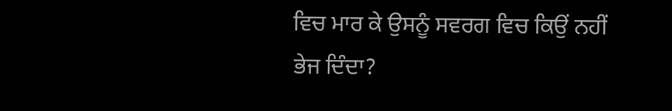ਵਿਚ ਮਾਰ ਕੇ ਉਸਨੂੰ ਸਵਰਗ ਵਿਚ ਕਿਉਂ ਨਹੀਂ ਭੇਜ ਦਿੰਦਾ?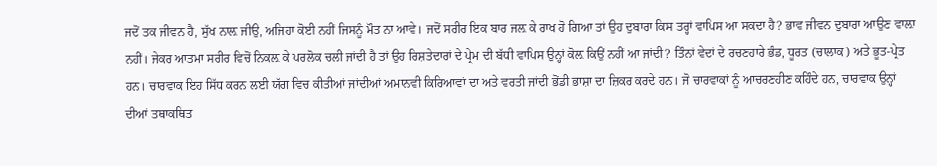ਜਦੋਂ ਤਕ ਜੀਵਨ ਹੈ, ਸੁੱਖ ਨਾਲ਼ ਜੀਉ, ਅਜਿਹਾ ਕੋਈ ਨਹੀਂ ਜਿਸਨੂੰ ਮੌਤ ਨਾ ਆਵੇ। ਜਦੋਂ ਸਰੀਰ ਇਕ ਬਾਰ ਜਲ਼ ਕੇ ਰਾਖ ਹੋ ਗਿਆ ਤਾਂ ਉਹ ਦੁਬਾਰਾ ਕਿਸ ਤਰ੍ਹਾਂ ਵਾਪਿਸ ਆ ਸਕਦਾ ਹੈ? ਭਾਵ ਜੀਵਨ ਦੁਬਾਰਾ ਆਉਣ ਵਾਲ਼ਾ ਨਹੀਂ। ਜੇਕਰ ਆਤਮਾ ਸਰੀਰ ਵਿਚੋਂ ਨਿਕਲ਼ ਕੇ ਪਰਲੋਕ ਚਲੀ ਜਾਂਦੀ ਹੈ ਤਾਂ ਉਹ ਰਿਸ਼ਤੇਦਾਰਾਂ ਦੇ ਪ੍ਰੇਮ ਦੀ ਬੱਧੀ ਵਾਪਿਸ ਉਨ੍ਹਾਂ ਕੋਲ਼ ਕਿਉਂ ਨਹੀਂ ਆ ਜਾਂਦੀ? ਤਿੰਨਾਂ ਵੇਦਾਂ ਦੇ ਰਚਣਹਾਰੇ ਭੰਡ, ਧੂਰਤ (ਚਾਲਾਕ) ਅਤੇ ਭੂਤ-ਪ੍ਰੇਤ ਹਨ। ਚਾਰਵਾਕ ਇਹ ਸਿੱਧ ਕਰਨ ਲਈ ਯੱਗ ਵਿਚ ਕੀਤੀਆਂ ਜਾਂਦੀਆਂ ਅਮਾਨਵੀ ਕਿਰਿਆਵਾਂ ਦਾ ਅਤੇ ਵਰਤੀ ਜਾਂਦੀ ਭੋਂਡੀ ਭਾਸ਼ਾ ਦਾ ਜ਼ਿਕਰ ਕਰਦੇ ਹਨ। ਜੋ ਚਾਰਵਾਕਾਂ ਨੂੰ ਆਚਰਣਹੀਣ ਕਹਿੰਦੇ ਹਨ, ਚਾਰਵਾਕ ਉਨ੍ਹਾਂ ਦੀਆਂ ਤਥਾਕਥਿਤ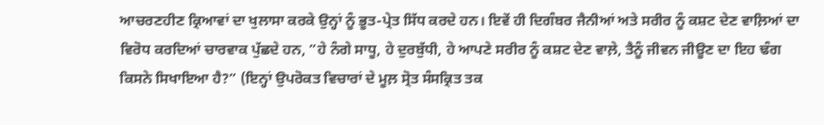ਆਚਰਣਹੀਣ ਕ੍ਰਿਆਵਾਂ ਦਾ ਖੁਲਾਸਾ ਕਰਕੇ ਉਨ੍ਹਾਂ ਨੂੰ ਭੂਤ-ਪ੍ਰੇਤ ਸਿੱਧ ਕਰਦੇ ਹਨ। ਇਵੇਂ ਹੀ ਦਿਗੰਬਰ ਜੈਨੀਆਂ ਅਤੇ ਸਰੀਰ ਨੂੰ ਕਸ਼ਟ ਦੇਣ ਵਾਲ਼ਿਆਂ ਦਾ ਵਿਰੋਧ ਕਰਦਿਆਂ ਚਾਰਵਾਕ ਪੁੱਛਦੇ ਹਨ, ”ਹੇ ਨੰਗੇ ਸਾਧੂ, ਹੇ ਦੁਰਬੁੱਧੀ, ਹੇ ਆਪਣੇ ਸਰੀਰ ਨੂੰ ਕਸ਼ਟ ਦੇਣ ਵਾਲ਼ੇ, ਤੈਨੂੰ ਜੀਵਨ ਜੀਊਣ ਦਾ ਇਹ ਢੰਗ ਕਿਸਨੇ ਸਿਖਾਇਆ ਹੈ?” (ਇਨ੍ਹਾਂ ਉਪਰੋਕਤ ਵਿਚਾਰਾਂ ਦੇ ਮੂਲ਼ ਸ੍ਰੋਤ ਸੰਸਕ੍ਰਿਤ ਤਕ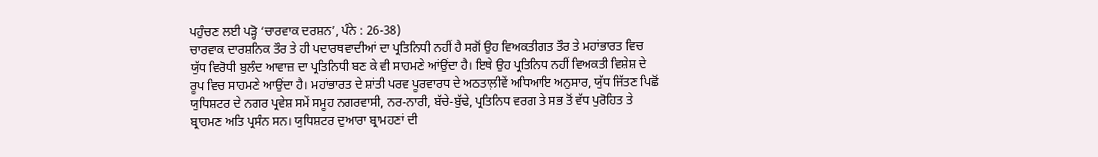ਪਹੁੰਚਣ ਲਈ ਪੜ੍ਹੋ ‘ਚਾਰਵਾਕ ਦਰਸ਼ਨ’, ਪੰਨੇ : 26-38)
ਚਾਰਵਾਕ ਦਾਰਸ਼ਨਿਕ ਤੌਰ ਤੇ ਹੀ ਪਦਾਰਥਵਾਦੀਆਂ ਦਾ ਪ੍ਰਤਿਨਿਧੀ ਨਹੀਂ ਹੈ ਸਗੋਂ ਉਹ ਵਿਅਕਤੀਗਤ ਤੌਰ ਤੇ ਮਹਾਂਭਾਰਤ ਵਿਚ ਯੁੱਧ ਵਿਰੋਧੀ ਬੁਲੰਦ ਆਵਾਜ਼ ਦਾ ਪ੍ਰਤਿਨਿਧੀ ਬਣ ਕੇ ਵੀ ਸਾਹਮਣੇ ਆਂਉਂਦਾ ਹੈ। ਇਥੇ ਉਹ ਪ੍ਰਤਿਨਿਧ ਨਹੀਂ ਵਿਅਕਤੀ ਵਿਸ਼ੇਸ਼ ਦੇ ਰੂਪ ਵਿਚ ਸਾਹਮਣੇ ਆਉਂਦਾ ਹੈ। ਮਹਾਂਭਾਰਤ ਦੇ ਸ਼ਾਂਤੀ ਪਰਵ ਪੂਰਵਾਰਧ ਦੇ ਅਠਤਾਲ਼ੀਵੇਂ ਅਧਿਆਇ ਅਨੁਸਾਰ, ਯੁੱਧ ਜਿੱਤਣ ਪਿਛੋਂ ਯੁਧਿਸ਼ਟਰ ਦੇ ਨਗਰ ਪ੍ਰਵੇਸ਼ ਸਮੇਂ ਸਮੂਹ ਨਗਰਵਾਸੀ, ਨਰ-ਨਾਰੀ, ਬੱਚੇ-ਬੁੱਢੇ, ਪ੍ਰਤਿਨਿਧ ਵਰਗ ਤੇ ਸਭ ਤੋਂ ਵੱਧ ਪੁਰੋਹਿਤ ਤੇ ਬ੍ਰਾਹਮਣ ਅਤਿ ਪ੍ਰਸੰਨ ਸਨ। ਯੁਧਿਸ਼ਟਰ ਦੁਆਰਾ ਬ੍ਰਾਮਹਣਾਂ ਦੀ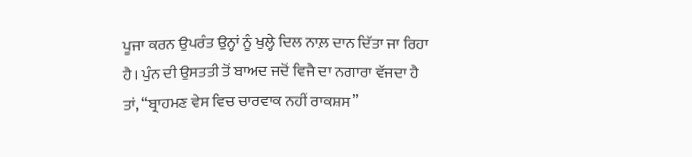ਪੂਜਾ ਕਰਨ ਉਪਰੰਤ ਉਨ੍ਹਾਂ ਨੂੰ ਖੁਲ੍ਹੇ ਦਿਲ ਨਾਲ਼ ਦਾਨ ਦਿੱਤਾ ਜਾ ਰਿਹਾ ਹੈ। ਪੁੰਨ ਦੀ ਉਸਤਤੀ ਤੋਂ ਬਾਅਦ ਜਦੋਂ ਵਿਜੈ ਦਾ ਨਗਾਰਾ ਵੱਜਦਾ ਹੈ ਤਾਂ, “ਬ੍ਰਾਹਮਣ ਵੇਸ ਵਿਚ ਚਾਰਵਾਕ ਨਹੀਂ ਰਾਕਸ਼ਸ”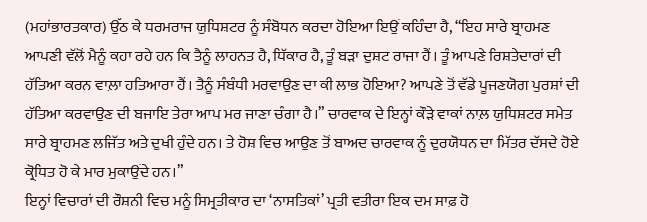(ਮਹਾਂਭਾਰਤਕਾਰ) ਉੱਠ ਕੇ ਧਰਮਰਾਜ ਯੁਧਿਸ਼ਟਰ ਨੂੰ ਸੰਬੋਧਨ ਕਰਦਾ ਹੋਇਆ ਇਉਂ ਕਹਿੰਦਾ ਹੈ, “ਇਹ ਸਾਰੇ ਬ੍ਰਾਹਮਣ ਆਪਣੀ ਵੱਲੋਂ ਮੈਨੂੰ ਕਹਾ ਰਹੇ ਹਨ ਕਿ ਤੈਨੂੰ ਲਾਹਨਤ ਹੈ, ਧਿੱਕਾਰ ਹੈ, ਤੂੰ ਬੜਾ ਦੁਸ਼ਟ ਰਾਜਾ ਹੈਂ। ਤੂੰ ਆਪਣੇ ਰਿਸ਼ਤੇਦਾਰਾਂ ਦੀ ਹੱਤਿਆ ਕਰਨ ਵਾਲ਼ਾ ਹਤਿਆਰਾ ਹੈਂ। ਤੈਨੂੰ ਸੰਬੰਧੀ ਮਰਵਾਉਣ ਦਾ ਕੀ ਲਾਭ ਹੋਇਆ? ਆਪਣੇ ਤੋਂ ਵੱਡੇ ਪੂਜਣਯੋਗ ਪੁਰਸ਼ਾਂ ਦੀ ਹੱਤਿਆ ਕਰਵਾਉਣ ਦੀ ਬਜਾਇ ਤੇਰਾ ਆਪ ਮਰ ਜਾਣਾ ਚੰਗਾ ਹੈ।” ਚਾਰਵਾਕ ਦੇ ਇਨ੍ਹਾਂ ਕੌੜੇ ਵਾਕਾਂ ਨਾਲ਼ ਯੁਧਿਸ਼ਟਰ ਸਮੇਤ ਸਾਰੇ ਬ੍ਰਾਹਮਣ ਲਜਿੱਤ ਅਤੇ ਦੁਖੀ ਹੁੰਦੇ ਹਨ। ਤੇ ਹੋਸ਼ ਵਿਚ ਆਉਣ ਤੋਂ ਬਾਅਦ ਚਾਰਵਾਕ ਨੂੰ ਦੁਰਯੋਧਨ ਦਾ ਮਿੱਤਰ ਦੱਸਦੇ ਹੋਏ ਕ੍ਰੋਧਿਤ ਹੋ ਕੇ ਮਾਰ ਮੁਕਾਉਂਦੇ ਹਨ।”
ਇਨ੍ਹਾਂ ਵਿਚਾਰਾਂ ਦੀ ਰੌਸ਼ਨੀ ਵਿਚ ਮਨੂੰ ਸਿਮ੍ਰਤੀਕਾਰ ਦਾ ‘ਨਾਸਤਿਕਾਂ’ ਪ੍ਰਤੀ ਵਤੀਰਾ ਇਕ ਦਮ ਸਾਫ਼ ਹੋ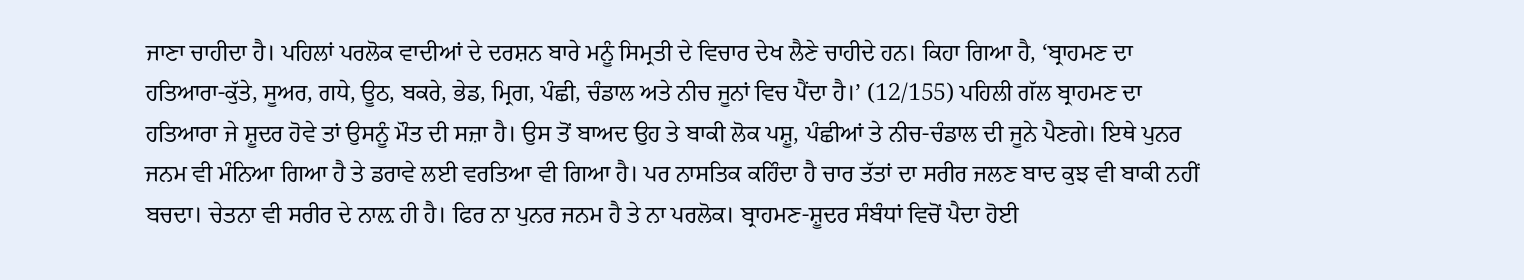ਜਾਣਾ ਚਾਹੀਦਾ ਹੈ। ਪਹਿਲਾਂ ਪਰਲੋਕ ਵਾਦੀਆਂ ਦੇ ਦਰਸ਼ਨ ਬਾਰੇ ਮਨੂੰ ਸਿਮ੍ਰਤੀ ਦੇ ਵਿਚਾਰ ਦੇਖ ਲੈਣੇ ਚਾਹੀਦੇ ਹਨ। ਕਿਹਾ ਗਿਆ ਹੈ, ‘ਬ੍ਰਾਹਮਣ ਦਾ ਹਤਿਆਰਾ-ਕੁੱਤੇ, ਸੂਅਰ, ਗਧੇ, ਊਠ, ਬਕਰੇ, ਭੇਡ, ਮ੍ਰਿਗ, ਪੰਛੀ, ਚੰਡਾਲ ਅਤੇ ਨੀਚ ਜੂਨਾਂ ਵਿਚ ਪੈਂਦਾ ਹੈ।’ (12/155) ਪਹਿਲੀ ਗੱਲ ਬ੍ਰਾਹਮਣ ਦਾ ਹਤਿਆਰਾ ਜੇ ਸ਼ੂਦਰ ਹੋਵੇ ਤਾਂ ਉਸਨੂੰ ਮੌਤ ਦੀ ਸਜ਼ਾ ਹੈ। ਉਸ ਤੋਂ ਬਾਅਦ ਉਹ ਤੇ ਬਾਕੀ ਲੋਕ ਪਸ਼ੂ, ਪੰਛੀਆਂ ਤੇ ਨੀਚ-ਚੰਡਾਲ ਦੀ ਜੂਨੇ ਪੈਣਗੇ। ਇਥੇ ਪੁਨਰ ਜਨਮ ਵੀ ਮੰਨਿਆ ਗਿਆ ਹੈ ਤੇ ਡਰਾਵੇ ਲਈ ਵਰਤਿਆ ਵੀ ਗਿਆ ਹੈ। ਪਰ ਨਾਸਤਿਕ ਕਹਿੰਦਾ ਹੈ ਚਾਰ ਤੱਤਾਂ ਦਾ ਸਰੀਰ ਜਲਣ ਬਾਦ ਕੁਝ ਵੀ ਬਾਕੀ ਨਹੀਂ ਬਚਦਾ। ਚੇਤਨਾ ਵੀ ਸਰੀਰ ਦੇ ਨਾਲ਼ ਹੀ ਹੈ। ਫਿਰ ਨਾ ਪੁਨਰ ਜਨਮ ਹੈ ਤੇ ਨਾ ਪਰਲੋਕ। ਬ੍ਰਾਹਮਣ-ਸ਼ੂਦਰ ਸੰਬੰਧਾਂ ਵਿਚੋਂ ਪੈਦਾ ਹੋਈ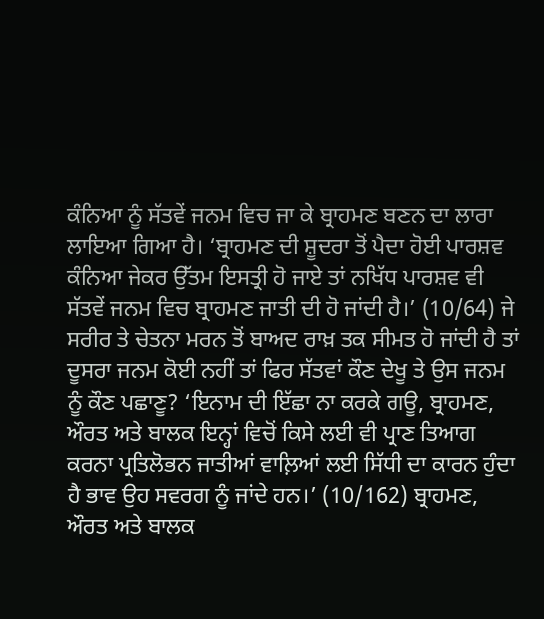ਕੰਨਿਆ ਨੂੰ ਸੱਤਵੇਂ ਜਨਮ ਵਿਚ ਜਾ ਕੇ ਬ੍ਰਾਹਮਣ ਬਣਨ ਦਾ ਲਾਰਾ ਲਾਇਆ ਗਿਆ ਹੈ। ‘ਬ੍ਰਾਹਮਣ ਦੀ ਸ਼ੂਦਰਾ ਤੋਂ ਪੈਦਾ ਹੋਈ ਪਾਰਸ਼ਵ ਕੰਨਿਆ ਜੇਕਰ ਉੱਤਮ ਇਸਤ੍ਰੀ ਹੋ ਜਾਏ ਤਾਂ ਨਖਿੱਧ ਪਾਰਸ਼ਵ ਵੀ ਸੱਤਵੇਂ ਜਨਮ ਵਿਚ ਬ੍ਰਾਹਮਣ ਜਾਤੀ ਦੀ ਹੋ ਜਾਂਦੀ ਹੈ।’ (10/64) ਜੇ ਸਰੀਰ ਤੇ ਚੇਤਨਾ ਮਰਨ ਤੋਂ ਬਾਅਦ ਰਾਖ਼ ਤਕ ਸੀਮਤ ਹੋ ਜਾਂਦੀ ਹੈ ਤਾਂ ਦੂਸਰਾ ਜਨਮ ਕੋਈ ਨਹੀਂ ਤਾਂ ਫਿਰ ਸੱਤਵਾਂ ਕੌਣ ਦੇਖੂ ਤੇ ਉਸ ਜਨਮ ਨੂੰ ਕੌਣ ਪਛਾਣੂ? ‘ਇਨਾਮ ਦੀ ਇੱਛਾ ਨਾ ਕਰਕੇ ਗਊ, ਬ੍ਰਾਹਮਣ, ਔਰਤ ਅਤੇ ਬਾਲਕ ਇਨ੍ਹਾਂ ਵਿਚੋਂ ਕਿਸੇ ਲਈ ਵੀ ਪ੍ਰਾਣ ਤਿਆਗ ਕਰਨਾ ਪ੍ਰਤਿਲੋਭਨ ਜਾਤੀਆਂ ਵਾਲ਼ਿਆਂ ਲਈ ਸਿੱਧੀ ਦਾ ਕਾਰਨ ਹੁੰਦਾ ਹੈ ਭਾਵ ਉਹ ਸਵਰਗ ਨੂੰ ਜਾਂਦੇ ਹਨ।’ (10/162) ਬ੍ਰਾਹਮਣ, ਔਰਤ ਅਤੇ ਬਾਲਕ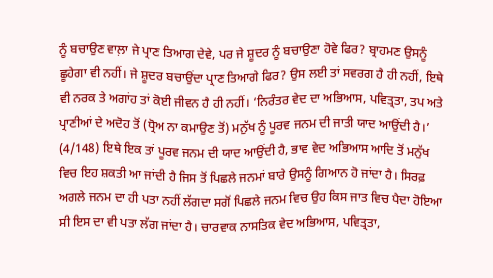ਨੂੰ ਬਚਾਉਣ ਵਾਲ਼ਾ ਜੇ ਪ੍ਰਾਣ ਤਿਆਗ ਦੇਵੇ, ਪਰ ਜੇ ਸ਼ੂਦਰ ਨੂੰ ਬਚਾਉਣਾ ਹੋਵੇ ਫਿਰ? ਬ੍ਰਾਹਮਣ ਉਸਨੂੰ ਛੂਹੇਗਾ ਵੀ ਨਹੀਂ। ਜੇ ਸ਼ੂਦਰ ਬਚਾਉਂਦਾ ਪ੍ਰਾਣ ਤਿਆਗੇ ਫਿਰ? ਉਸ ਲਈ ਤਾਂ ਸਵਰਗ ਹੈ ਹੀ ਨਹੀਂ, ਇਥੇ ਵੀ ਨਰਕ ਤੇ ਅਗਾਂਹ ਤਾਂ ਕੋਈ ਜੀਵਨ ਹੈ ਹੀ ਨਹੀਂ। ‘ਨਿਰੰਤਰ ਵੇਦ ਦਾ ਅਭਿਆਸ, ਪਵਿਤ੍ਰਤਾ, ਤਪ ਅਤੇ ਪ੍ਰਾਣੀਆਂ ਦੇ ਅਦੋਹ ਤੋਂ (ਧ੍ਰੋਅ ਨਾ ਕਮਾਉਣ ਤੋਂ) ਮਨੁੱਖ ਨੂੰ ਪੂਰਵ ਜਨਮ ਦੀ ਜਾਤੀ ਯਾਦ ਆਉਂਦੀ ਹੈ।’ (4/148) ਇਥੇ ਇਕ ਤਾਂ ਪੂਰਵ ਜਨਮ ਦੀ ਯਾਦ ਆਉਂਦੀ ਹੈ, ਭਾਵ ਵੇਦ ਅਭਿਆਸ ਆਦਿ ਤੋਂ ਮਨੁੱਖ ਵਿਚ ਇਹ ਸ਼ਕਤੀ ਆ ਜਾਂਦੀ ਹੈ ਜਿਸ ਤੋਂ ਪਿਛਲੇ ਜਨਮਾਂ ਬਾਰੇ ਉਸਨੂੰ ਗਿਆਨ ਹੋ ਜਾਂਦਾ ਹੈ। ਸਿਰਫ਼ ਅਗਲੇ ਜਨਮ ਦਾ ਹੀ ਪਤਾ ਨਹੀਂ ਲੱਗਦਾ ਸਗੋਂ ਪਿਛਲੇ ਜਨਮ ਵਿਚ ਉਹ ਕਿਸ ਜਾਤ ਵਿਚ ਪੈਦਾ ਹੋਇਆ ਸੀ ਇਸ ਦਾ ਵੀ ਪਤਾ ਲੱਗ ਜਾਂਦਾ ਹੈ। ਚਾਰਵਾਕ ਨਾਸਤਿਕ ਵੇਦ ਅਭਿਆਸ, ਪਵਿਤ੍ਰਤਾ,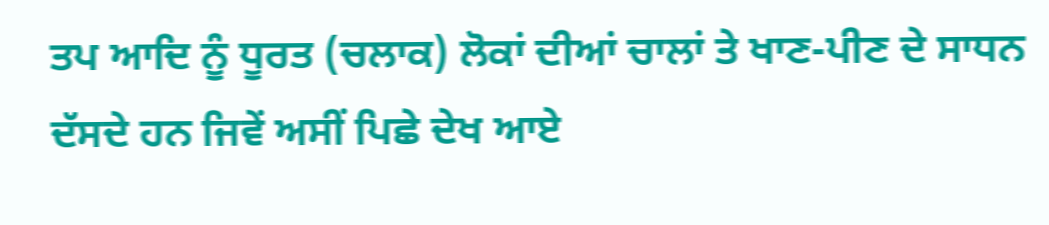ਤਪ ਆਦਿ ਨੂੰ ਧੂਰਤ (ਚਲਾਕ) ਲੋਕਾਂ ਦੀਆਂ ਚਾਲਾਂ ਤੇ ਖਾਣ-ਪੀਣ ਦੇ ਸਾਧਨ ਦੱਸਦੇ ਹਨ ਜਿਵੇਂ ਅਸੀਂ ਪਿਛੇ ਦੇਖ ਆਏ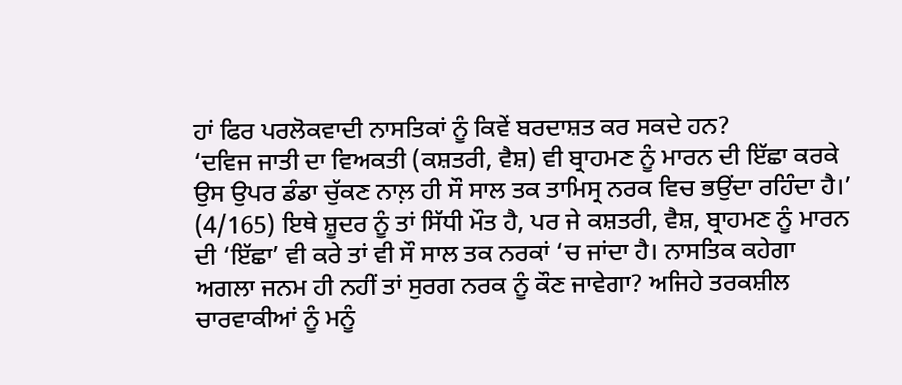ਹਾਂ ਫਿਰ ਪਰਲੋਕਵਾਦੀ ਨਾਸਤਿਕਾਂ ਨੂੰ ਕਿਵੇਂ ਬਰਦਾਸ਼ਤ ਕਰ ਸਕਦੇ ਹਨ?
‘ਦਵਿਜ ਜਾਤੀ ਦਾ ਵਿਅਕਤੀ (ਕਸ਼ਤਰੀ, ਵੈਸ਼) ਵੀ ਬ੍ਰਾਹਮਣ ਨੂੰ ਮਾਰਨ ਦੀ ਇੱਛਾ ਕਰਕੇ ਉਸ ਉਪਰ ਡੰਡਾ ਚੁੱਕਣ ਨਾਲ਼ ਹੀ ਸੌ ਸਾਲ ਤਕ ਤਾਮਿਸ੍ਰ ਨਰਕ ਵਿਚ ਭਉਂਦਾ ਰਹਿੰਦਾ ਹੈ।’ (4/165) ਇਥੇ ਸ਼ੂਦਰ ਨੂੰ ਤਾਂ ਸਿੱਧੀ ਮੌਤ ਹੈ, ਪਰ ਜੇ ਕਸ਼ਤਰੀ, ਵੈਸ਼, ਬ੍ਰਾਹਮਣ ਨੂੰ ਮਾਰਨ ਦੀ ‘ਇੱਛਾ’ ਵੀ ਕਰੇ ਤਾਂ ਵੀ ਸੌ ਸਾਲ ਤਕ ਨਰਕਾਂ ‘ਚ ਜਾਂਦਾ ਹੈ। ਨਾਸਤਿਕ ਕਹੇਗਾ ਅਗਲਾ ਜਨਮ ਹੀ ਨਹੀਂ ਤਾਂ ਸੁਰਗ ਨਰਕ ਨੂੰ ਕੌਣ ਜਾਵੇਗਾ? ਅਜਿਹੇ ਤਰਕਸ਼ੀਲ ਚਾਰਵਾਕੀਆਂ ਨੂੰ ਮਨੂੰ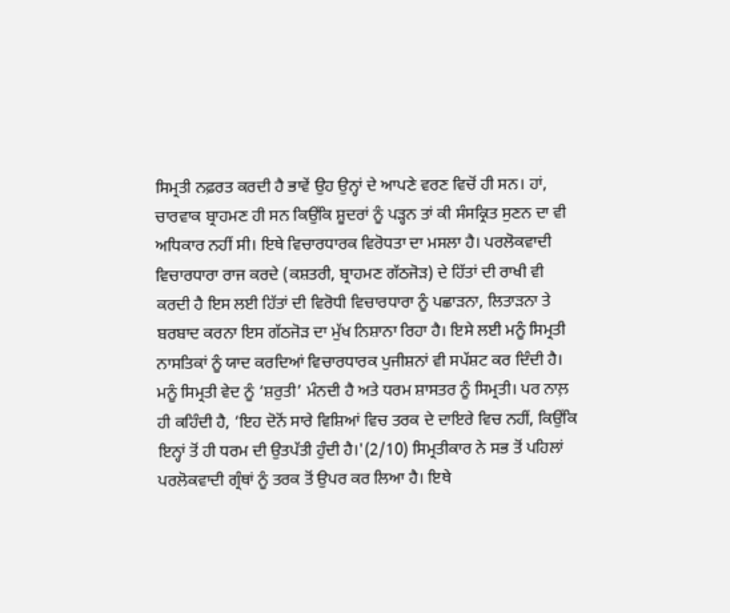ਸਿਮ੍ਰਤੀ ਨਫ਼ਰਤ ਕਰਦੀ ਹੈ ਭਾਵੇਂ ਉਹ ਉਨ੍ਹਾਂ ਦੇ ਆਪਣੇ ਵਰਣ ਵਿਚੋਂ ਹੀ ਸਨ। ਹਾਂ, ਚਾਰਵਾਕ ਬ੍ਰਾਹਮਣ ਹੀ ਸਨ ਕਿਉਂਕਿ ਸ਼ੂਦਰਾਂ ਨੂੰ ਪੜ੍ਹਨ ਤਾਂ ਕੀ ਸੰਸਕ੍ਰਿਤ ਸੁਣਨ ਦਾ ਵੀ ਅਧਿਕਾਰ ਨਹੀਂ ਸੀ। ਇਥੇ ਵਿਚਾਰਧਾਰਕ ਵਿਰੋਧਤਾ ਦਾ ਮਸਲਾ ਹੈ। ਪਰਲੋਕਵਾਦੀ ਵਿਚਾਰਧਾਰਾ ਰਾਜ ਕਰਦੇ (ਕਸ਼ਤਰੀ, ਬ੍ਰਾਹਮਣ ਗੱਠਜੋੜ) ਦੇ ਹਿੱਤਾਂ ਦੀ ਰਾਖੀ ਵੀ ਕਰਦੀ ਹੈ ਇਸ ਲਈ ਹਿੱਤਾਂ ਦੀ ਵਿਰੋਧੀ ਵਿਚਾਰਧਾਰਾ ਨੂੰ ਪਛਾੜਨਾ, ਲਿਤਾੜਨਾ ਤੇ ਬਰਬਾਦ ਕਰਨਾ ਇਸ ਗੱਠਜੋੜ ਦਾ ਮੁੱਖ ਨਿਸ਼ਾਨਾ ਰਿਹਾ ਹੈ। ਇਸੇ ਲਈ ਮਨੂੰ ਸਿਮ੍ਰਤੀ ਨਾਸਤਿਕਾਂ ਨੂੰ ਯਾਦ ਕਰਦਿਆਂ ਵਿਚਾਰਧਾਰਕ ਪੁਜੀਸ਼ਨਾਂ ਵੀ ਸਪੱਸ਼ਟ ਕਰ ਦਿੰਦੀ ਹੈ।
ਮਨੂੰ ਸਿਮ੍ਰਤੀ ਵੇਦ ਨੂੰ ‘ਸ਼ਰੁਤੀ’ ਮੰਨਦੀ ਹੈ ਅਤੇ ਧਰਮ ਸ਼ਾਸਤਰ ਨੂੰ ਸਿਮ੍ਰਤੀ। ਪਰ ਨਾਲ਼ ਹੀ ਕਹਿੰਦੀ ਹੈ, ‘ਇਹ ਦੋਨੋਂ ਸਾਰੇ ਵਿਸ਼ਿਆਂ ਵਿਚ ਤਰਕ ਦੇ ਦਾਇਰੇ ਵਿਚ ਨਹੀਂ, ਕਿਉਂਕਿ ਇਨ੍ਹਾਂ ਤੋਂ ਹੀ ਧਰਮ ਦੀ ਉਤਪੱਤੀ ਹੁੰਦੀ ਹੈ।'(2/10) ਸਿਮ੍ਰਤੀਕਾਰ ਨੇ ਸਭ ਤੋਂ ਪਹਿਲਾਂ ਪਰਲੋਕਵਾਦੀ ਗ੍ਰੰਥਾਂ ਨੂੰ ਤਰਕ ਤੋਂ ਉਪਰ ਕਰ ਲਿਆ ਹੈ। ਇਥੇ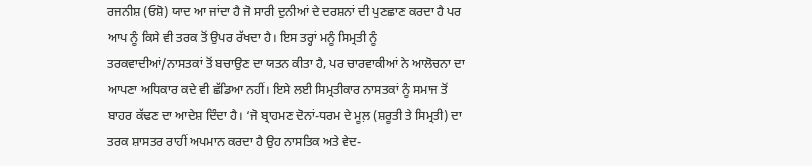ਰਜਨੀਸ਼ (ਓਸ਼ੋ) ਯਾਦ ਆ ਜਾਂਦਾ ਹੈ ਜੋ ਸਾਰੀ ਦੁਨੀਆਂ ਦੇ ਦਰਸ਼ਨਾਂ ਦੀ ਪੁਣਛਾਣ ਕਰਦਾ ਹੈ ਪਰ ਆਪ ਨੂੰ ਕਿਸੇ ਵੀ ਤਰਕ ਤੋਂ ਉਪਰ ਰੱਖਦਾ ਹੈ। ਇਸ ਤਰ੍ਹਾਂ ਮਨੂੰ ਸਿਮ੍ਰਤੀ ਨੂੰ ਤਰਕਵਾਦੀਆਂ/ਨਾਸਤਕਾਂ ਤੋਂ ਬਚਾਉਣ ਦਾ ਯਤਨ ਕੀਤਾ ਹੈ, ਪਰ ਚਾਰਵਾਕੀਆਂ ਨੇ ਆਲੋਚਨਾ ਦਾ ਆਪਣਾ ਅਧਿਕਾਰ ਕਦੇ ਵੀ ਛੱਡਿਆ ਨਹੀਂ। ਇਸੇ ਲਈ ਸਿਮ੍ਰਤੀਕਾਰ ਨਾਸਤਕਾਂ ਨੂੰ ਸਮਾਜ ਤੋਂ ਬਾਹਰ ਕੱਢਣ ਦਾ ਆਦੇਸ਼ ਦਿੰਦਾ ਹੈ। ‘ਜੋ ਬ੍ਰਾਹਮਣ ਦੋਨਾਂ-ਧਰਮ ਦੇ ਮੂਲ਼ (ਸ਼ਰੂਤੀ ਤੇ ਸਿਮ੍ਰਤੀ) ਦਾ ਤਰਕ ਸ਼ਾਸਤਰ ਰਾਹੀਂ ਅਪਮਾਨ ਕਰਦਾ ਹੈ ਉਹ ਨਾਸਤਿਕ ਅਤੇ ਵੇਦ-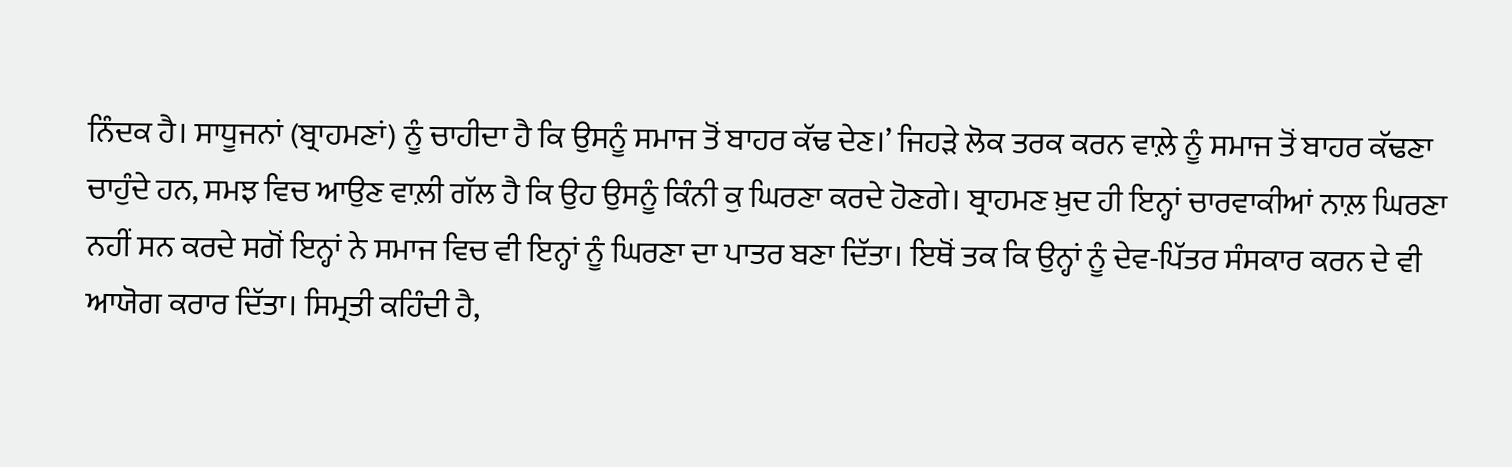ਨਿੰਦਕ ਹੈ। ਸਾਧੂਜਨਾਂ (ਬ੍ਰਾਹਮਣਾਂ) ਨੂੰ ਚਾਹੀਦਾ ਹੈ ਕਿ ਉਸਨੂੰ ਸਮਾਜ ਤੋਂ ਬਾਹਰ ਕੱਢ ਦੇਣ।’ ਜਿਹੜੇ ਲੋਕ ਤਰਕ ਕਰਨ ਵਾਲ਼ੇ ਨੂੰ ਸਮਾਜ ਤੋਂ ਬਾਹਰ ਕੱਢਣਾ ਚਾਹੁੰਦੇ ਹਨ, ਸਮਝ ਵਿਚ ਆਉਣ ਵਾਲ਼ੀ ਗੱਲ ਹੈ ਕਿ ਉਹ ਉਸਨੂੰ ਕਿੰਨੀ ਕੁ ਘਿਰਣਾ ਕਰਦੇ ਹੋਣਗੇ। ਬ੍ਰਾਹਮਣ ਖ਼ੁਦ ਹੀ ਇਨ੍ਹਾਂ ਚਾਰਵਾਕੀਆਂ ਨਾਲ਼ ਘਿਰਣਾ ਨਹੀਂ ਸਨ ਕਰਦੇ ਸਗੋਂ ਇਨ੍ਹਾਂ ਨੇ ਸਮਾਜ ਵਿਚ ਵੀ ਇਨ੍ਹਾਂ ਨੂੰ ਘਿਰਣਾ ਦਾ ਪਾਤਰ ਬਣਾ ਦਿੱਤਾ। ਇਥੋਂ ਤਕ ਕਿ ਉਨ੍ਹਾਂ ਨੂੰ ਦੇਵ-ਪਿੱਤਰ ਸੰਸਕਾਰ ਕਰਨ ਦੇ ਵੀ ਆਯੋਗ ਕਰਾਰ ਦਿੱਤਾ। ਸਿਮ੍ਰਤੀ ਕਹਿੰਦੀ ਹੈ,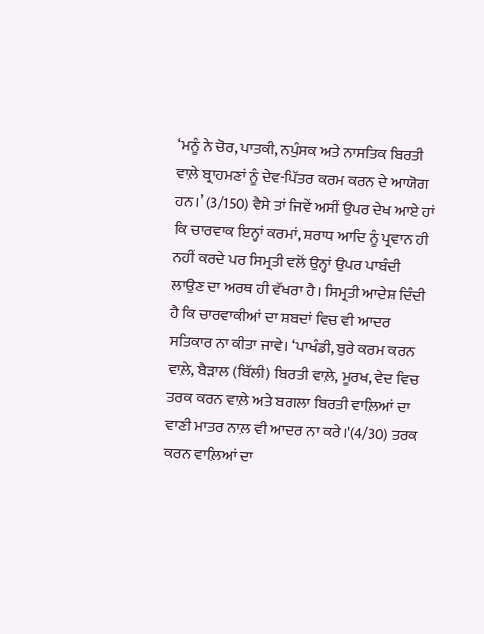‘ਮਨੂੰ ਨੇ ਚੋਰ, ਪਾਤਕੀ, ਨਪੁੰਸਕ ਅਤੇ ਨਾਸਤਿਕ ਬਿਰਤੀ ਵਾਲ਼ੇ ਬ੍ਰਾਹਮਣਾਂ ਨੂੰ ਦੇਵ-ਪਿੱਤਰ ਕਰਮ ਕਰਨ ਦੇ ਆਯੋਗ ਹਨ।’ (3/150) ਵੈਸੇ ਤਾਂ ਜਿਵੇਂ ਅਸੀਂ ਉਪਰ ਦੇਖ ਆਏ ਹਾਂ ਕਿ ਚਾਰਵਾਕ ਇਨ੍ਹਾਂ ਕਰਮਾਂ, ਸ਼ਰਾਧ ਆਦਿ ਨੂੰ ਪ੍ਰਵਾਨ ਹੀ ਨਹੀਂ ਕਰਦੇ ਪਰ ਸਿਮ੍ਰਤੀ ਵਲੋਂ ਉਨ੍ਹਾਂ ਉਪਰ ਪਾਬੰਦੀ ਲਾਉਣ ਦਾ ਅਰਥ ਹੀ ਵੱਖਰਾ ਹੈ। ਸਿਮ੍ਰਤੀ ਆਦੇਸ਼ ਦਿੰਦੀ ਹੈ ਕਿ ਚਾਰਵਾਕੀਆਂ ਦਾ ਸ਼ਬਦਾਂ ਵਿਚ ਵੀ ਆਦਰ ਸਤਿਕਾਰ ਨਾ ਕੀਤਾ ਜਾਵੇ। ‘ਪਾਖੰਡੀ, ਬੁਰੇ ਕਰਮ ਕਰਨ ਵਾਲ਼ੇ, ਬੈੜਾਲ (ਬਿੱਲੀ) ਬਿਰਤੀ ਵਾਲ਼ੇ, ਮੂਰਖ, ਵੇਦ ਵਿਚ ਤਰਕ ਕਰਨ ਵਾਲ਼ੇ ਅਤੇ ਬਗਲਾ ਬਿਰਤੀ ਵਾਲ਼ਿਆਂ ਦਾ ਵਾਣੀ ਮਾਤਰ ਨਾਲ਼ ਵੀ ਆਦਰ ਨਾ ਕਰੇ।'(4/30) ਤਰਕ ਕਰਨ ਵਾਲ਼ਿਆਂ ਦਾ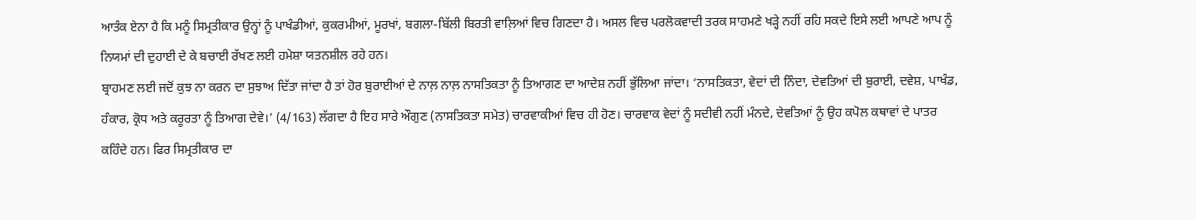ਆਤੰਕ ਏਨਾ ਹੈ ਕਿ ਮਨੂੰ ਸਿਮ੍ਰਤੀਕਾਰ ਉਨ੍ਹਾਂ ਨੂੰ ਪਾਖੰਡੀਆਂ, ਕੁਕਰਮੀਆਂ, ਮੂਰਖਾਂ, ਬਗਲਾ-ਬਿੱਲੀ ਬਿਰਤੀ ਵਾਲ਼ਿਆਂ ਵਿਚ ਗਿਣਦਾ ਹੈ। ਅਸਲ ਵਿਚ ਪਰਲੋਕਵਾਦੀ ਤਰਕ ਸਾਹਮਣੇ ਖੜ੍ਹੇ ਨਹੀਂ ਰਹਿ ਸਕਦੇ ਇਸੇ ਲਈ ਆਪਣੇ ਆਪ ਨੂੰ ਨਿਯਮਾਂ ਦੀ ਦੁਹਾਈ ਦੇ ਕੇ ਬਚਾਈ ਰੱਖਣ ਲਈ ਹਮੇਸ਼ਾ ਯਤਨਸ਼ੀਲ ਰਹੇ ਹਨ।
ਬ੍ਰਾਹਮਣ ਲਈ ਜਦੋਂ ਕੁਝ ਨਾ ਕਰਨ ਦਾ ਸੁਝਾਅ ਦਿੱਤਾ ਜਾਂਦਾ ਹੈ ਤਾਂ ਹੋਰ ਬੁਰਾਈਆਂ ਦੇ ਨਾਲ਼ ਨਾਲ਼ ਨਾਸਤਿਕਤਾ ਨੂੰ ਤਿਆਗਣ ਦਾ ਆਦੇਸ਼ ਨਹੀਂ ਭੁੱਲਿਆ ਜਾਂਦਾ। ‘ਨਾਸਤਿਕਤਾ, ਵੇਦਾਂ ਦੀ ਨਿੰਦਾ, ਦੇਵਤਿਆਂ ਦੀ ਬੁਰਾਈ, ਦਵੇਸ਼, ਪਾਖੰਡ, ਹੰਕਾਰ, ਕ੍ਰੋਧ ਅਤੇ ਕਰੂਰਤਾ ਨੂੰ ਤਿਆਗ ਦੇਵੇ।’ (4/163) ਲੱਗਦਾ ਹੈ ਇਹ ਸਾਰੇ ਔਗੁਣ (ਨਾਸਤਿਕਤਾ ਸਮੇਤ) ਚਾਰਵਾਕੀਆਂ ਵਿਚ ਹੀ ਹੋਣ। ਚਾਰਵਾਕ ਵੇਦਾਂ ਨੂੰ ਸਦੀਵੀ ਨਹੀਂ ਮੰਨਦੇ, ਦੇਵਤਿਆਂ ਨੂੰ ਉਹ ਕਪੋਲ ਕਥਾਵਾਂ ਦੇ ਪਾਤਰ ਕਹਿੰਦੇ ਹਨ। ਫਿਰ ਸਿਮ੍ਰਤੀਕਾਰ ਦਾ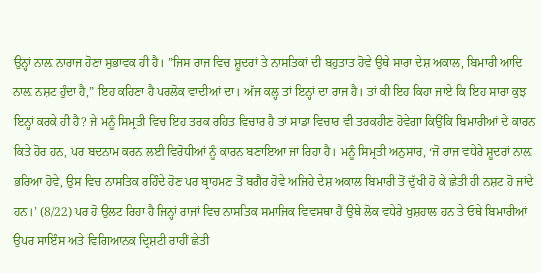ਉਨ੍ਹਾਂ ਨਾਲ਼ ਨਾਰਾਜ ਹੋਣਾ ਸੁਭਾਵਕ ਹੀ ਹੈ। ”ਜਿਸ ਰਾਜ ਵਿਚ ਸ਼ੂਦਰਾਂ ਤੇ ਨਾਸਤਿਕਾਂ ਦੀ ਬਹੁਤਾਤ ਹੋਵੇ ਉਥੇ ਸਾਰਾ ਦੇਸ਼ ਅਕਾਲ, ਬਿਮਾਰੀ ਆਦਿ ਨਾਲ਼ ਨਸ਼ਟ ਹੁੰਦਾ ਹੈ,” ਇਹ ਕਹਿਣਾ ਹੈ ਪਰਲੋਕ ਵਾਦੀਆਂ ਦਾ। ਅੱਜ ਕਲ੍ਹ ਤਾਂ ਇਨ੍ਹਾਂ ਦਾ ਰਾਜ ਹੈ। ਤਾਂ ਕੀ ਇਹ ਕਿਹਾ ਜਾਏ ਕਿ ਇਹ ਸਾਰਾ ਕੁਝ ਇਨ੍ਹਾਂ ਕਰਕੇ ਹੀ ਹੈ? ਜੇ ਮਨੂੰ ਸਿਮ੍ਰਤੀ ਵਿਚ ਇਹ ਤਰਕ ਰਹਿਤ ਵਿਚਾਰ ਹੈ ਤਾਂ ਸਾਡਾ ਵਿਚਾਰ ਵੀ ਤਰਕਹੀਣ ਹੋਵੇਗਾ ਕਿਉਂਕਿ ਬਿਮਾਰੀਆਂ ਦੇ ਕਾਰਨ ਕਿਤੇ ਹੋਰ ਹਨ, ਪਰ ਬਦਨਾਮ ਕਰਨ ਲਈ ਵਿਰੋਧੀਆਂ ਨੂੰ ਕਾਰਨ ਬਣਾਇਆ ਜਾ ਰਿਹਾ ਹੈ। ਮਨੂੰ ਸਿਮ੍ਰਤੀ ਅਨੁਸਾਰ, ‘ਜੋ ਰਾਜ ਵਧੇਰੇ ਸ਼ੂਦਰਾਂ ਨਾਲ਼ ਭਰਿਆ ਹੋਵੇ, ਉਸ ਵਿਚ ਨਾਸਤਿਕ ਰਹਿੰਦੇ ਹੋਣ ਪਰ ਬ੍ਰਾਹਮਣ ਤੋਂ ਬਗੈਰ ਹੋਵੇ ਅਜਿਹੇ ਦੇਸ਼ ਅਕਾਲ ਬਿਮਾਰੀ ਤੋਂ ਦੁੱਖੀ ਹੋ ਕੇ ਛੇਤੀ ਹੀ ਨਸ਼ਟ ਹੋ ਜਾਂਦੇ ਹਨ।’ (8/22) ਪਰ ਹੋ ਉਲਟ ਰਿਹਾ ਹੈ ਜਿਨ੍ਹਾਂ ਰਾਜਾਂ ਵਿਚ ਨਾਸਤਿਕ ਸਮਾਜਿਕ ਵਿਵਸਥਾ ਹੈ ਉਥੇ ਲੋਕ ਵਧੇਰੇ ਖੁਸ਼ਹਾਲ ਹਨ ਤੇ ਓਥੇ ਬਿਮਾਰੀਆਂ ਉਪਰ ਸਾਇੰਸ ਅਤੇ ਵਿਗਿਆਨਕ ਦ੍ਰਿਸ਼ਟੀ ਰਾਹੀਂ ਛੇਤੀ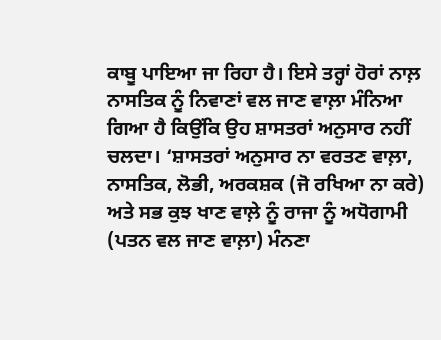ਕਾਬੂ ਪਾਇਆ ਜਾ ਰਿਹਾ ਹੈ। ਇਸੇ ਤਰ੍ਹਾਂ ਹੋਰਾਂ ਨਾਲ਼ ਨਾਸਤਿਕ ਨੂੰ ਨਿਵਾਣਾਂ ਵਲ ਜਾਣ ਵਾਲ਼ਾ ਮੰਨਿਆ ਗਿਆ ਹੈ ਕਿਉਂਕਿ ਉਹ ਸ਼ਾਸਤਰਾਂ ਅਨੁਸਾਰ ਨਹੀਂ ਚਲਦਾ। ‘ਸ਼ਾਸਤਰਾਂ ਅਨੁਸਾਰ ਨਾ ਵਰਤਣ ਵਾਲ਼ਾ, ਨਾਸਤਿਕ, ਲੋਭੀ, ਅਰਕਸ਼ਕ (ਜੋ ਰਖਿਆ ਨਾ ਕਰੇ) ਅਤੇ ਸਭ ਕੁਝ ਖਾਣ ਵਾਲ਼ੇ ਨੂੰ ਰਾਜਾ ਨੂੰ ਅਧੋਗਾਮੀ (ਪਤਨ ਵਲ ਜਾਣ ਵਾਲ਼ਾ) ਮੰਨਣਾ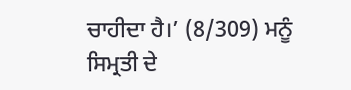ਚਾਹੀਦਾ ਹੈ।’ (8/309) ਮਨੂੰ ਸਿਮ੍ਰਤੀ ਦੇ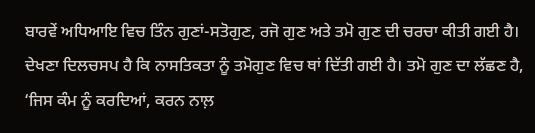ਬਾਰਵੇਂ ਅਧਿਆਇ ਵਿਚ ਤਿੰਨ ਗੁਣਾਂ-ਸਤੋਗੁਣ, ਰਜੋ ਗੁਣ ਅਤੇ ਤਮੋ ਗੁਣ ਦੀ ਚਰਚਾ ਕੀਤੀ ਗਈ ਹੈ। ਦੇਖਣਾ ਦਿਲਚਸਪ ਹੈ ਕਿ ਨਾਸਤਿਕਤਾ ਨੂੰ ਤਮੋਗੁਣ ਵਿਚ ਥਾਂ ਦਿੱਤੀ ਗਈ ਹੈ। ਤਮੋ ਗੁਣ ਦਾ ਲੱਛਣ ਹੈ, ‘ਜਿਸ ਕੰਮ ਨੂੰ ਕਰਦਿਆਂ, ਕਰਨ ਨਾਲ਼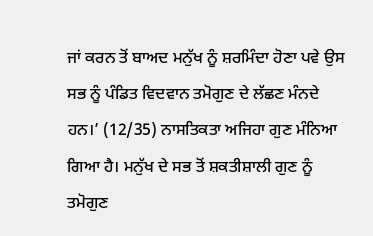ਜਾਂ ਕਰਨ ਤੋਂ ਬਾਅਦ ਮਨੁੱਖ ਨੂੰ ਸ਼ਰਮਿੰਦਾ ਹੋਣਾ ਪਵੇ ਉਸ ਸਭ ਨੂੰ ਪੰਡਿਤ ਵਿਦਵਾਨ ਤਮੋਗੁਣ ਦੇ ਲੱਛਣ ਮੰਨਦੇ ਹਨ।’ (12/35) ਨਾਸਤਿਕਤਾ ਅਜਿਹਾ ਗੁਣ ਮੰਨਿਆ ਗਿਆ ਹੈ। ਮਨੁੱਖ ਦੇ ਸਭ ਤੋਂ ਸ਼ਕਤੀਸ਼ਾਲੀ ਗੁਣ ਨੂੰ ਤਮੋਗੁਣ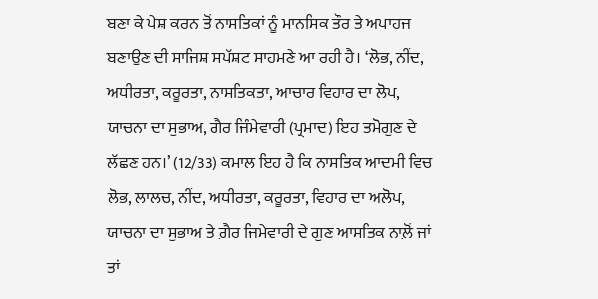ਬਣਾ ਕੇ ਪੇਸ਼ ਕਰਨ ਤੋਂ ਨਾਸਤਿਕਾਂ ਨੂੰ ਮਾਨਸਿਕ ਤੌਰ ਤੇ ਅਪਾਹਜ ਬਣਾਉਣ ਦੀ ਸਾਜਿਸ਼ ਸਪੱਸ਼ਟ ਸਾਹਮਣੇ ਆ ਰਹੀ ਹੈ। ‘ਲੋਭ, ਨੀਂਦ, ਅਧੀਰਤਾ, ਕਰੂਰਤਾ, ਨਾਸਤਿਕਤਾ, ਆਚਾਰ ਵਿਹਾਰ ਦਾ ਲੋਪ, ਯਾਚਨਾ ਦਾ ਸੁਭਾਅ, ਗੈਰ ਜਿੰਮੇਵਾਰੀ (ਪ੍ਰਮਾਦ) ਇਹ ਤਮੋਗੁਣ ਦੇ ਲੱਛਣ ਹਨ।’ (12/33) ਕਮਾਲ ਇਹ ਹੈ ਕਿ ਨਾਸਤਿਕ ਆਦਮੀ ਵਿਚ ਲੋਭ, ਲਾਲਚ, ਨੀਂਦ, ਅਧੀਰਤਾ, ਕਰੂਰਤਾ, ਵਿਹਾਰ ਦਾ ਅਲੋਪ, ਯਾਚਨਾ ਦਾ ਸੁਭਾਅ ਤੇ ਗ਼ੈਰ ਜਿਮੇਵਾਰੀ ਦੇ ਗੁਣ ਆਸਤਿਕ ਨਾਲ਼ੋਂ ਜਾਂ ਤਾਂ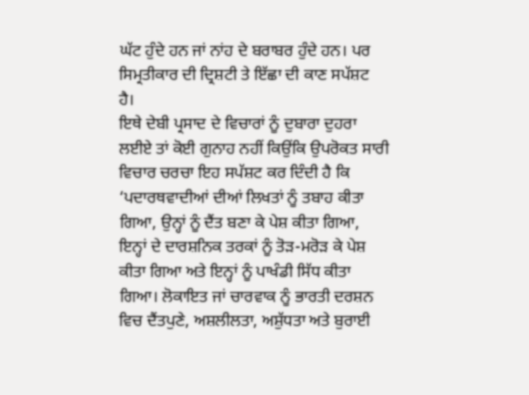ਘੱਟ ਹੁੰਦੇ ਹਨ ਜਾਂ ਨਾਂਹ ਦੇ ਬਰਾਬਰ ਹੁੰਦੇ ਹਨ। ਪਰ ਸਿਮ੍ਰਤੀਕਾਰ ਦੀ ਦ੍ਰਿਸ਼ਟੀ ਤੇ ਇੱਛਾ ਦੀ ਕਾਣ ਸਪੱਸ਼ਟ ਹੈ।
ਇਥੇ ਦੇਬੀ ਪ੍ਰਸਾਦ ਦੇ ਵਿਚਾਰਾਂ ਨੂੰ ਦੁਬਾਰਾ ਦੁਹਰਾ ਲਈਏ ਤਾਂ ਕੋਈ ਗੁਨਾਹ ਨਹੀਂ ਕਿਉਂਕਿ ਉਪਰੋਕਤ ਸਾਰੀ ਵਿਚਾਰ ਚਰਚਾ ਇਹ ਸਪੱਸ਼ਟ ਕਰ ਦਿੰਦੀ ਹੈ ਕਿ ‘ਪਦਾਰਥਵਾਦੀਆਂ ਦੀਆਂ ਲਿਖਤਾਂ ਨੂੰ ਤਬਾਹ ਕੀਤਾ ਗਿਆ, ਉਨ੍ਹਾਂ ਨੂੰ ਦੈਂਤ ਬਣਾ ਕੇ ਪੇਸ਼ ਕੀਤਾ ਗਿਆ, ਇਨ੍ਹਾਂ ਦੇ ਦਾਰਸ਼ਨਿਕ ਤਰਕਾਂ ਨੂੰ ਤੋੜ-ਮਰੋੜ ਕੇ ਪੇਸ਼ ਕੀਤਾ ਗਿਆ ਅਤੇ ਇਨ੍ਹਾਂ ਨੂੰ ਪਾਖੰਡੀ ਸਿੱਧ ਕੀਤਾ ਗਿਆ। ਲੋਕਾਇਤ ਜਾਂ ਚਾਰਵਾਕ ਨੂੰ ਭਾਰਤੀ ਦਰਸ਼ਨ ਵਿਚ ਦੈਂਤਪੁਣੇ, ਅਸ਼ਲੀਲਤਾ, ਅਸ਼ੁੱਧਤਾ ਅਤੇ ਬੁਰਾਈ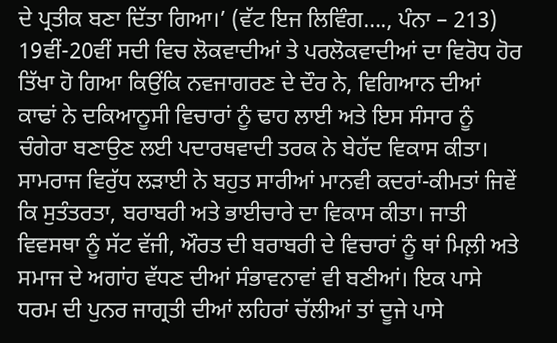ਦੇ ਪ੍ਰਤੀਕ ਬਣਾ ਦਿੱਤਾ ਗਿਆ।’ (ਵੱਟ ਇਜ ਲਿਵਿੰਗ…., ਪੰਨਾ – 213)
19ਵੀਂ-20ਵੀਂ ਸਦੀ ਵਿਚ ਲੋਕਵਾਦੀਆਂ ਤੇ ਪਰਲੋਕਵਾਦੀਆਂ ਦਾ ਵਿਰੋਧ ਹੋਰ ਤਿੱਖਾ ਹੋ ਗਿਆ ਕਿਉਂਕਿ ਨਵਜਾਗਰਣ ਦੇ ਦੌਰ ਨੇ, ਵਿਗਿਆਨ ਦੀਆਂ ਕਾਢਾਂ ਨੇ ਦਕਿਆਨੂਸੀ ਵਿਚਾਰਾਂ ਨੂੰ ਢਾਹ ਲਾਈ ਅਤੇ ਇਸ ਸੰਸਾਰ ਨੂੰ ਚੰਗੇਰਾ ਬਣਾਉਣ ਲਈ ਪਦਾਰਥਵਾਦੀ ਤਰਕ ਨੇ ਬੇਹੱਦ ਵਿਕਾਸ ਕੀਤਾ। ਸਾਮਰਾਜ ਵਿਰੁੱਧ ਲੜਾਈ ਨੇ ਬਹੁਤ ਸਾਰੀਆਂ ਮਾਨਵੀ ਕਦਰਾਂ-ਕੀਮਤਾਂ ਜਿਵੇਂ ਕਿ ਸੁਤੰਤਰਤਾ, ਬਰਾਬਰੀ ਅਤੇ ਭਾਈਚਾਰੇ ਦਾ ਵਿਕਾਸ ਕੀਤਾ। ਜਾਤੀ ਵਿਵਸਥਾ ਨੂੰ ਸੱਟ ਵੱਜੀ, ਔਰਤ ਦੀ ਬਰਾਬਰੀ ਦੇ ਵਿਚਾਰਾਂ ਨੂੰ ਥਾਂ ਮਿਲ਼ੀ ਅਤੇ ਸਮਾਜ ਦੇ ਅਗਾਂਹ ਵੱਧਣ ਦੀਆਂ ਸੰਭਾਵਨਾਵਾਂ ਵੀ ਬਣੀਆਂ। ਇਕ ਪਾਸੇ ਧਰਮ ਦੀ ਪੁਨਰ ਜਾਗ੍ਰਤੀ ਦੀਆਂ ਲਹਿਰਾਂ ਚੱਲੀਆਂ ਤਾਂ ਦੂਜੇ ਪਾਸੇ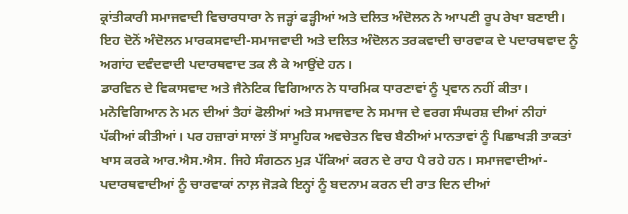ਕ੍ਰਾਂਤੀਕਾਰੀ ਸਮਾਜਵਾਦੀ ਵਿਚਾਰਧਾਰਾ ਨੇ ਜੜ੍ਹਾਂ ਫੜ੍ਹੀਆਂ ਅਤੇ ਦਲਿਤ ਅੰਦੋਲਨ ਨੇ ਆਪਣੀ ਰੂਪ ਰੇਖਾ ਬਣਾਈ। ਇਹ ਦੋਨੋਂ ਅੰਦੋਲਨ ਮਾਰਕਸਵਾਦੀ-ਸਮਾਜਵਾਦੀ ਅਤੇ ਦਲਿਤ ਅੰਦੋਲਨ ਤਰਕਵਾਦੀ ਚਾਰਵਾਕ ਦੇ ਪਦਾਰਥਵਾਦ ਨੂੰ ਅਗਾਂਹ ਦਵੰਦਵਾਦੀ ਪਦਾਰਥਵਾਦ ਤਕ ਲੈ ਕੇ ਆਉਂਦੇ ਹਨ।
ਡਾਰਵਿਨ ਦੇ ਵਿਕਾਸਵਾਦ ਅਤੇ ਜੈਨੇਟਿਕ ਵਿਗਿਆਨ ਨੇ ਧਾਰਮਿਕ ਧਾਰਣਾਵਾਂ ਨੂੰ ਪ੍ਰਵਾਨ ਨਹੀਂ ਕੀਤਾ। ਮਨੋਵਿਗਿਆਨ ਨੇ ਮਨ ਦੀਆਂ ਤੈਹਾਂ ਫੋਲੀਆਂ ਅਤੇ ਸਮਾਜਵਾਦ ਨੇ ਸਮਾਜ ਦੇ ਵਰਗ ਸੰਘਰਸ਼ ਦੀਆਂ ਨੀਹਾਂ ਪੱਕੀਆਂ ਕੀਤੀਆਂ। ਪਰ ਹਜ਼ਾਰਾਂ ਸਾਲਾਂ ਤੋਂ ਸਾਮੂਹਿਕ ਅਵਚੇਤਨ ਵਿਚ ਬੈਠੀਆਂ ਮਾਨਤਾਵਾਂ ਨੂੰ ਪਿਛਾਖੜੀ ਤਾਕਤਾਂ ਖਾਸ ਕਰਕੇ ਆਰ.ਐਸ.ਐਸ. ਜਿਹੇ ਸੰਗਠਨ ਮੁੜ ਪੱਕਿਆਂ ਕਰਨ ਦੇ ਰਾਹ ਪੈ ਰਹੇ ਹਨ। ਸਮਾਜਵਾਦੀਆਂ-ਪਦਾਰਥਵਾਦੀਆਂ ਨੂੰ ਚਾਰਵਾਕਾਂ ਨਾਲ਼ ਜੋੜਕੇ ਇਨ੍ਹਾਂ ਨੂੰ ਬਦਨਾਮ ਕਰਨ ਦੀ ਰਾਤ ਦਿਨ ਦੀਆਂ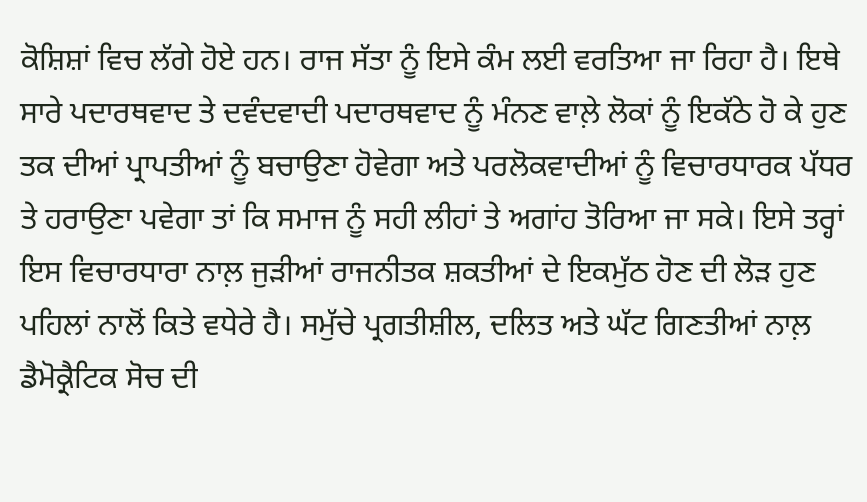ਕੋਸ਼ਿਸ਼ਾਂ ਵਿਚ ਲੱਗੇ ਹੋਏ ਹਨ। ਰਾਜ ਸੱਤਾ ਨੂੰ ਇਸੇ ਕੰਮ ਲਈ ਵਰਤਿਆ ਜਾ ਰਿਹਾ ਹੈ। ਇਥੇ ਸਾਰੇ ਪਦਾਰਥਵਾਦ ਤੇ ਦਵੰਦਵਾਦੀ ਪਦਾਰਥਵਾਦ ਨੂੰ ਮੰਨਣ ਵਾਲ਼ੇ ਲੋਕਾਂ ਨੂੰ ਇਕੱਠੇ ਹੋ ਕੇ ਹੁਣ ਤਕ ਦੀਆਂ ਪ੍ਰਾਪਤੀਆਂ ਨੂੰ ਬਚਾਉਣਾ ਹੋਵੇਗਾ ਅਤੇ ਪਰਲੋਕਵਾਦੀਆਂ ਨੂੰ ਵਿਚਾਰਧਾਰਕ ਪੱਧਰ ਤੇ ਹਰਾਉਣਾ ਪਵੇਗਾ ਤਾਂ ਕਿ ਸਮਾਜ ਨੂੰ ਸਹੀ ਲੀਹਾਂ ਤੇ ਅਗਾਂਹ ਤੋਰਿਆ ਜਾ ਸਕੇ। ਇਸੇ ਤਰ੍ਹਾਂ ਇਸ ਵਿਚਾਰਧਾਰਾ ਨਾਲ਼ ਜੁੜੀਆਂ ਰਾਜਨੀਤਕ ਸ਼ਕਤੀਆਂ ਦੇ ਇਕਮੁੱਠ ਹੋਣ ਦੀ ਲੋੜ ਹੁਣ ਪਹਿਲਾਂ ਨਾਲੋਂ ਕਿਤੇ ਵਧੇਰੇ ਹੈ। ਸਮੁੱਚੇ ਪ੍ਰਗਤੀਸ਼ੀਲ, ਦਲਿਤ ਅਤੇ ਘੱਟ ਗਿਣਤੀਆਂ ਨਾਲ਼ ਡੈਮੋਕ੍ਰੈਟਿਕ ਸੋਚ ਦੀ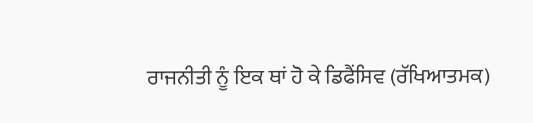ਰਾਜਨੀਤੀ ਨੂੰ ਇਕ ਥਾਂ ਹੋ ਕੇ ਡਿਫੈਂਸਿਵ (ਰੱਖਿਆਤਮਕ)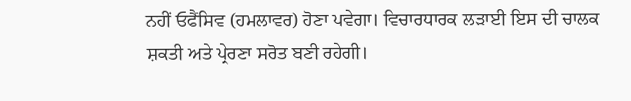ਨਹੀਂ ਓਫੈਂਸਿਵ (ਹਮਲਾਵਰ) ਹੋਣਾ ਪਵੇਗਾ। ਵਿਚਾਰਧਾਰਕ ਲੜਾਈ ਇਸ ਦੀ ਚਾਲਕ ਸ਼ਕਤੀ ਅਤੇ ਪ੍ਰੇਰਣਾ ਸਰੋਤ ਬਣੀ ਰਹੇਗੀ।